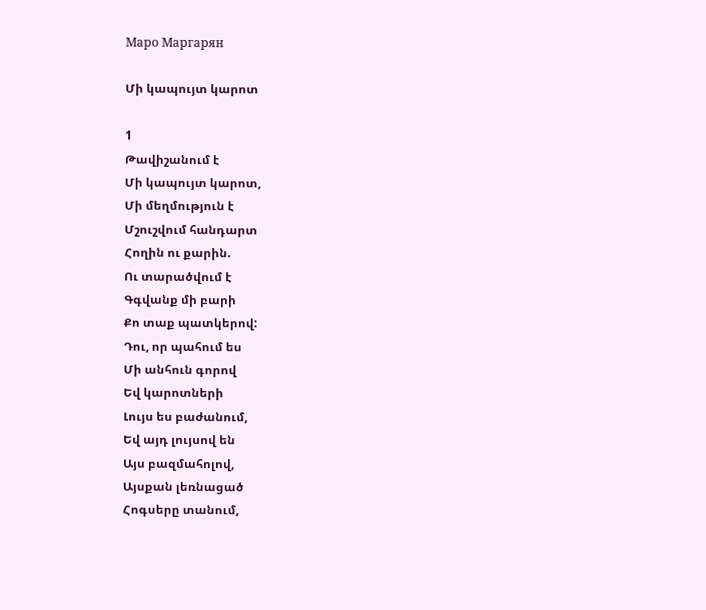Маро Маргарян

Մի կապույտ կարոտ

1
Թավիշանում է
Մի կապույտ կարոտ,
Մի մեղմություն է
Մշուշվում հանդարտ
Հողին ու քարին.
Ու տարածվում է
Գգվանք մի բարի
Քո տաք պատկերով:
Դու, որ պահում ես
Մի անհուն գորով
Եվ կարոտների
Լույս ես բաժանում,
Եվ այդ լույսով են
Այս բազմահոլով,
Այսքան լեռնացած
Հոգսերը տանում,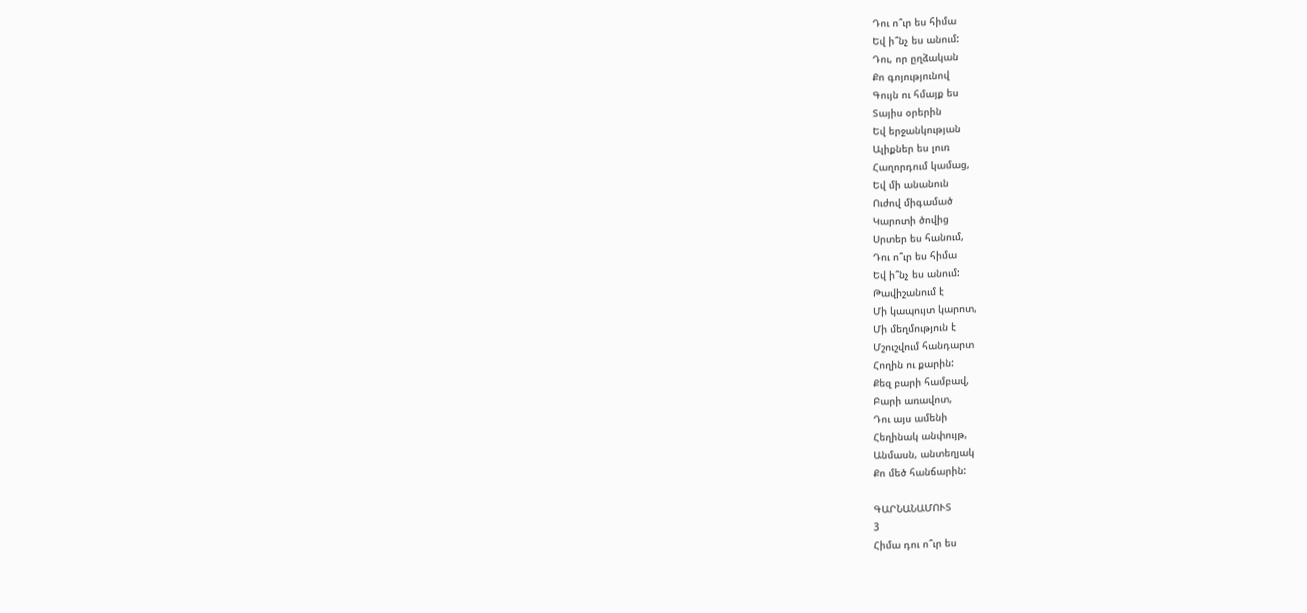Դու ո՞ւր ես հիմա
Եվ ի՞նչ ես անում:
Դու, որ ըղձական
Քո գոյությունով
Գույն ու հմայք ես
Տայիս օրերին
Եվ երջանկության
Ալիքներ ես լուռ
Հաղորդում կամաց,
Եվ մի անանուն
Ուժով միգամած
Կարոտի ծովից
Սրտեր ես հանում,
Դու ո՞ւր ես հիմա
Եվ ի՞նչ ես անում:
Թավիշանում է
Մի կապույտ կարոտ,
Մի մեղմություն է
Մշուշվում հանդարտ
Հողին ու քարին:
Քեզ բարի համբավ,
Բարի առավոտ,
Դու այս ամենի
Հեղինակ անփույթ,
Անմասն, անտեղյակ
Քո մեծ հանճարին:

ԳԱՐՆԱՆԱՄՈՒՏ
3
Հիմա դու ո՞ւր ես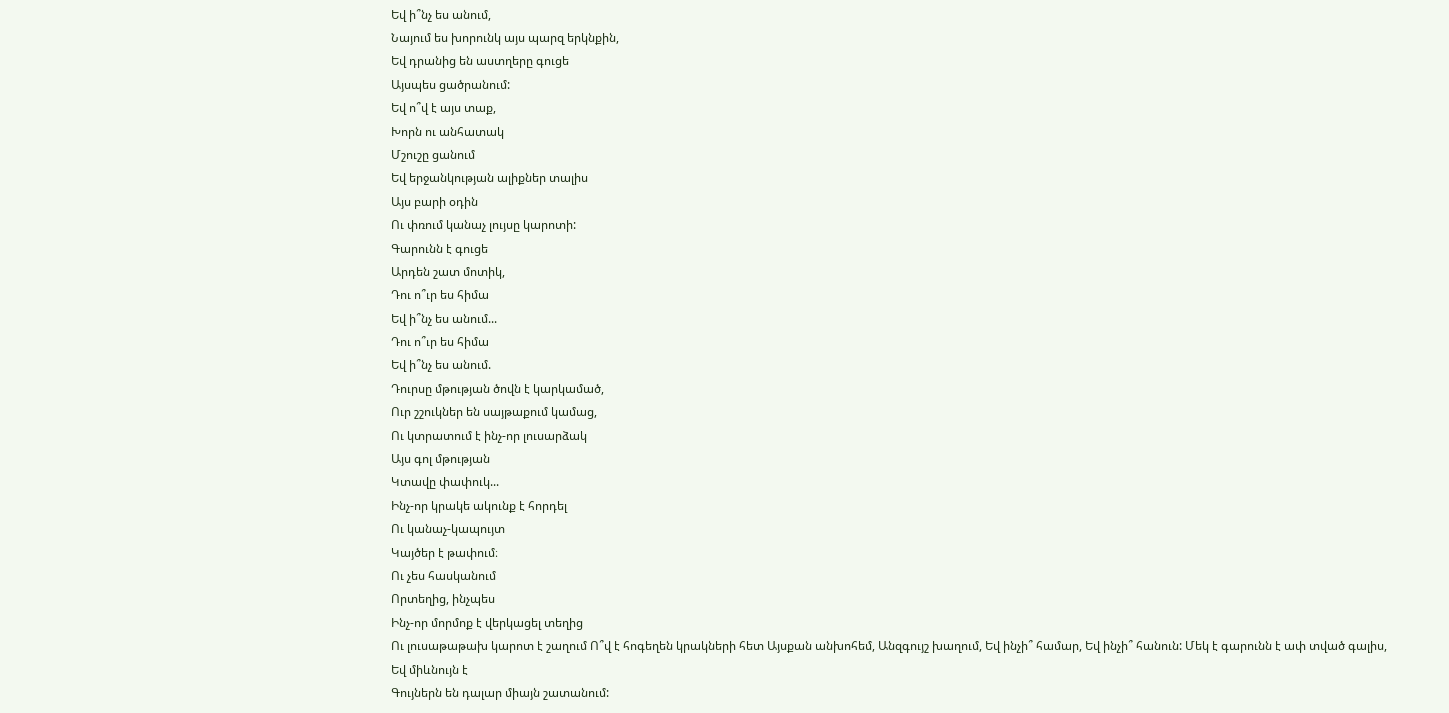Եվ ի՞նչ ես անում,
Նայում ես խորունկ այս պարզ երկնքին,
Եվ դրանից են աստղերը գուցե
Այսպես ցածրանում:
Եվ ո՞վ է այս տաք,
Խորն ու անհատակ
Մշուշը ցանում
Եվ երջանկության ալիքներ տալիս
Այս բարի օդին
Ու փռում կանաչ լույսը կարոտի:
Գարունն է գուցե
Արդեն շատ մոտիկ,
Դու ո՞ւր ես հիմա
Եվ ի՞նչ ես անում...
Դու ո՞ւր ես հիմա
Եվ ի՞նչ ես անում.
Դուրսը մթության ծովն է կարկամած,
Ուր շշուկներ են սայթաքում կամաց,
Ու կտրատում է ինչ-որ լուսարձակ
Այս գոլ մթության
Կտավը փափուկ...
Ինչ-որ կրակե ակունք է հորդել
Ու կանաչ-կապույտ
Կայծեր է թափում։
Ու չես հասկանում
Որտեղից, ինչպես
Ինչ-որ մորմոք է վերկացել տեղից
Ու լուսաթաթախ կարոտ է շաղում Ո՞վ է հոգեղեն կրակների հետ Այսքան անխոհեմ, Անզգույշ խաղում, Եվ ինչի՞ համար, Եվ ինչի՞ հանուն: Մեկ է գարունն է ափ տված գալիս,
Եվ միևնույն է
Գույներն են դալար միայն շատանում: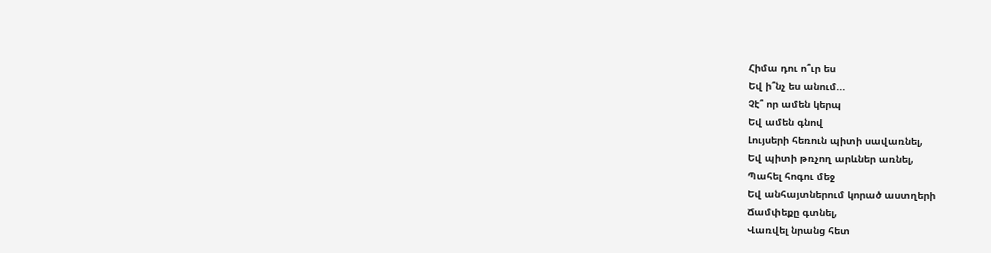Հիմա դու ո՞ւր ես
Եվ ի՞նչ ես անում...
Չէ՞ որ ամեն կերպ
Եվ ամեն գնով
Լույսերի հեռուն պիտի սավառնել,
Եվ պիտի թռչող արևներ առնել,
Պահել հոգու մեջ
Եվ անհայտներում կորած աստղերի
Ճամփեքը գտնել,
Վառվել նրանց հետ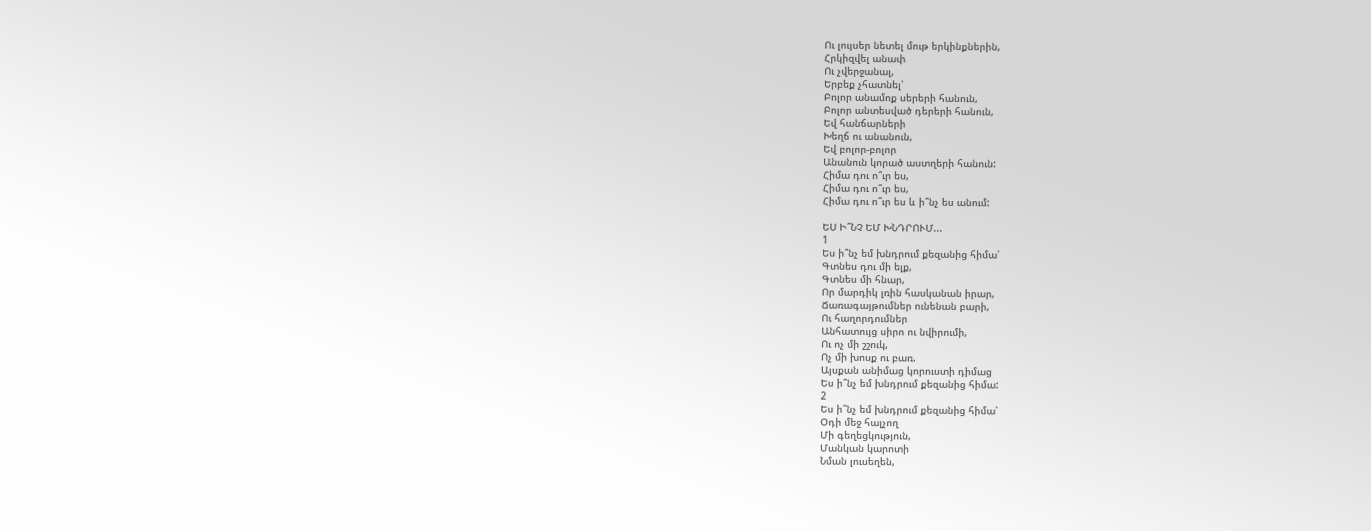Ու լույսեր նետել մութ երկինքներին,
Հրկիզվել անափ
Ու չվերջանալ,
Երբեք չհատնել՝
Բոլոր անամոք սերերի հանուն,
Բոլոր անտեսված դերերի հանուն,
Եվ հանճարների
Խեղճ ու անանուն,
Եվ բոլոր-բոլոր
Անանուն կորած աստղերի հանուն:
Հիմա դու ո՞ւր ես,
Հիմա դու ո՞ւր ես,
Հիմա դու ո՞ւր ես և ի՞նչ ես անում:

ԵՍ Ի՞ՆՉ ԵՄ ԽՆԴՐՈՒՄ...
1
Ես ի՞նչ եմ խնդրում քեզանից հիմա՝
Գտնես դու մի ելք,
Գտնես մի հնար,
Որ մարդիկ լռին հասկանան իրար,
Ճառագայթումներ ունենան բարի,
Ու հաղորդումներ
Անհատույց սիրո ու նվիրումի,
Ու ոչ մի շշուկ,
Ոչ մի խոսք ու բառ.
Այսքան անիմաց կորուստի դիմաց
Ես ի՞նչ եմ խնդրում քեզանից հիմա:
2
Ես ի՞նչ եմ խնդրում քեզանից հիմա՝
Օդի մեջ հալչող
Մի գեղեցկություն,
Մանկան կարոտի
Նման լուսեղեն,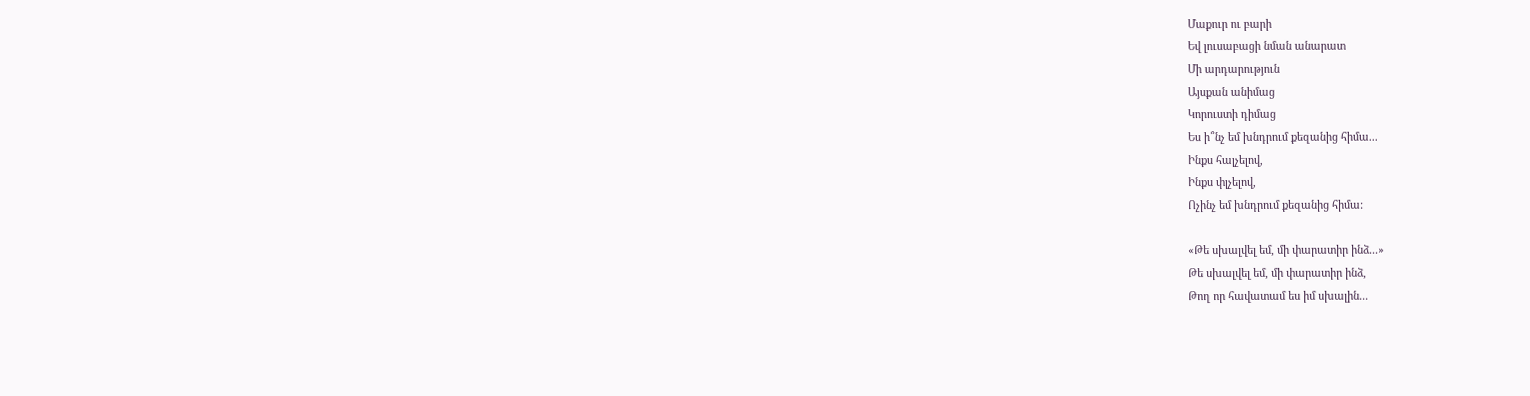Մաքուր ու բարի
Եվ լուսաբացի նման անարատ
Մի արդարություն
Այսքան անիմաց
Կորուստի դիմաց
Ես ի՞նչ եմ խնդրում քեզանից հիմա...
Ինքս հալչելով,
Ինքս փլչելով,
Ոչինչ եմ խնդրում քեզանից հիմա:

«Թե սխալվել եմ, մի փարատիր ինձ...»
Թե սխալվել եմ, մի փարատիր ինձ,
Թող որ հավատամ ես իմ սխալին...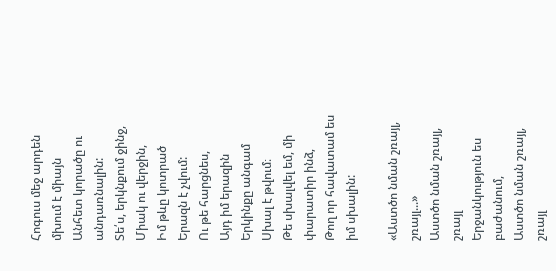Հոգուս մեջ արդեն մխում է միայն
Անհետ կորածը ու անդառնալին:
Տե՛ս, երկնքում ջինջ,
Միակ ու վերջին,
Իմ թևը կոտրած
Երազն է չվում:
Ու թե հարցնես,
Այդ իմ երազին
Երկինքը անգամ
Սխալ է թվում։
Թե սխալվել եմ, մի փարատիր ինձ,
Թող որ հավատամ ես իմ սխալին:

«Աստծո նման շռայլ, շռայլ...»
Աստծո նման շռայլ, շռայլ
Երջանկություն ես բաժանում,
Աստծո նման շռայլ, շռայլ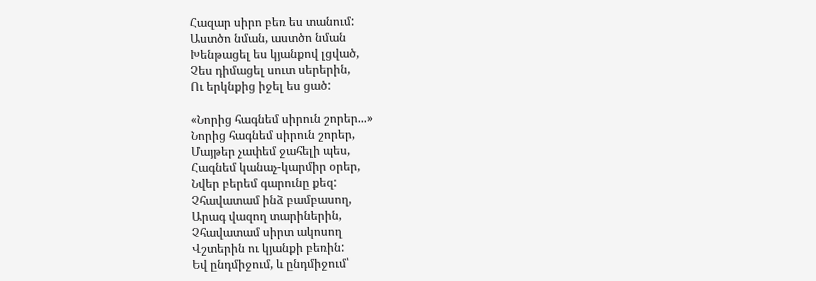Հազար սիրո բեռ ես տանում:
Աստծո նման, աստծո նման
Խենթացել ես կյանքով լցված,
Չես դիմացել սուտ սերերին,
Ու երկնքից իջել ես ցած:

«Նորից հագնեմ սիրուն շորեր...»
Նորից հագնեմ սիրուն շորեր,
Մայթեր չափեմ ջահելի պես,
Հագնեմ կանաչ-կարմիր օրեր,
Նվեր բերեմ գարունը քեզ:
Չհավատամ ինձ բամբասող,
Արագ վազող տարիներին,
Չհավատամ սիրտ ակոսող
Վշտերին ու կյանքի բեռին:
Եվ ընդմիջում, և ընդմիջում՝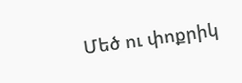Մեծ ու փոքրիկ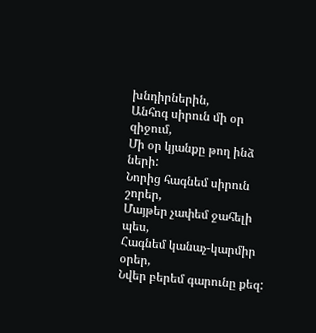խնդիրներին,
Անհոգ սիրուն մի օր զիջում,
Մի օր կյանքը թող ինձ ների:
Նորից հագնեմ սիրուն շորեր,
Մայթեր չափեմ ջահելի պես,
Հագնեմ կանաչ-կարմիր օրեր,
Նվեր բերեմ գարունը քեզ: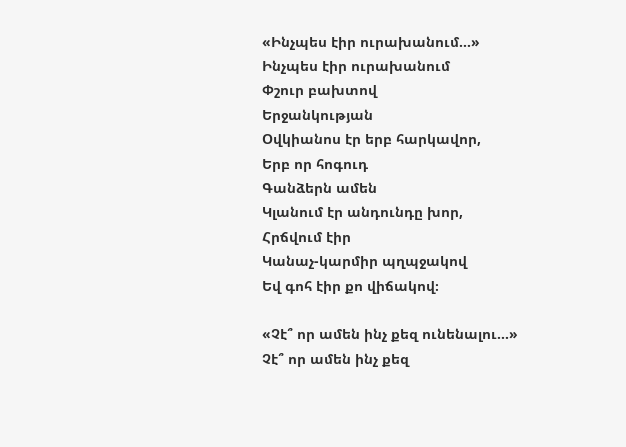«Ինչպես էիր ուրախանում...»
Ինչպես էիր ուրախանում
Փշուր բախտով
Երջանկության
Օվկիանոս էր երբ հարկավոր,
Երբ որ հոգուդ
Գանձերն ամեն
Կլանում էր անդունդը խոր,
Հրճվում էիր
Կանաչ-կարմիր պղպջակով
Եվ գոհ էիր քո վիճակով։

«Չէ՞ որ ամեն ինչ քեզ ունենալու...»
Չէ՞ որ ամեն ինչ քեզ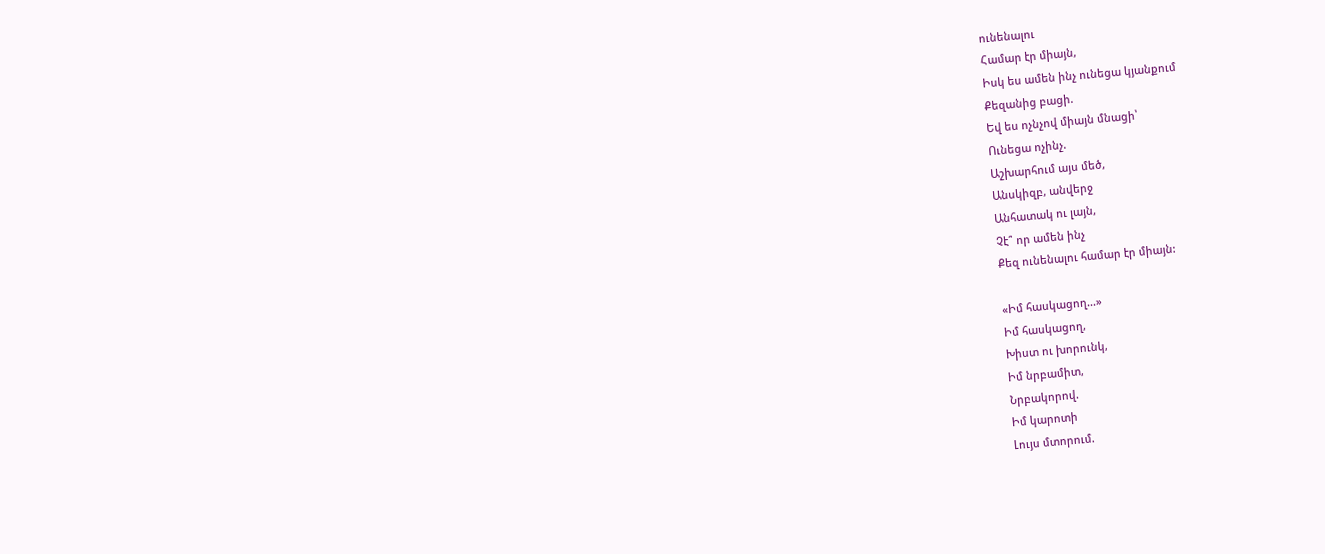ունենալու
Համար էր միայն,
Իսկ ես ամեն ինչ ունեցա կյանքում
Քեզանից բացի.
Եվ ես ոչնչով միայն մնացի՝
Ունեցա ոչինչ.
Աշխարհում այս մեծ,
Անսկիզբ, անվերջ
Անհատակ ու լայն,
Չէ՞ որ ամեն ինչ
Քեզ ունենալու համար էր միայն:

«Իմ հասկացող...»
Իմ հասկացող,
Խիստ ու խորունկ,
Իմ նրբամիտ,
Նրբակորով.
Իմ կարոտի
Լույս մտորում.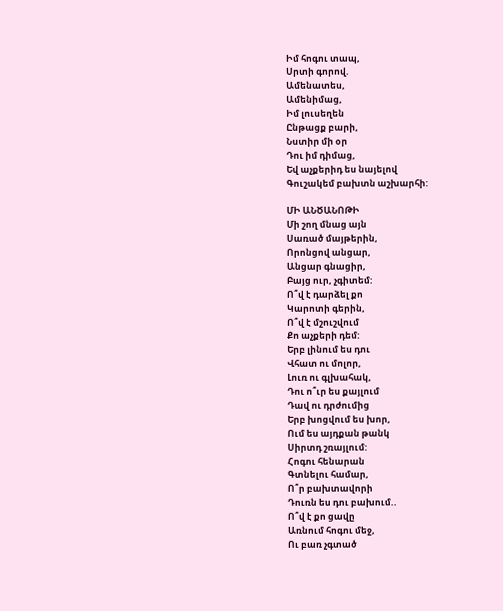Իմ հոգու տապ,
Սրտի գորով.
Ամենատես,
Ամենիմաց,
Իմ լուսեղեն
Ընթացք բարի,
Նստիր մի օր
Դու իմ դիմաց,
Եվ աչքերիդ ես նայելով
Գուշակեմ բախտն աշխարհի:

ՄԻ ԱՆԾԱՆՈԹԻ
Մի շող մնաց այն
Սառած մայթերին,
Որոնցով անցար,
Անցար գնացիր,
Բայց ուր, չգիտեմ:
Ո՞վ է դարձել քո
Կարոտի գերին,
Ո՞վ է մշուշվում
Քո աչքերի դեմ:
Երբ լինում ես դու
Վհատ ու մոլոր,
Լուռ ու գլխահակ,
Դու ո՞ւր ես քայլում
Դավ ու դրժումից
Երբ խոցվում ես խոր,
Ում ես այդքան թանկ
Սիրտդ շռայլում:
Հոգու հենարան
Գտնելու համար,
Ո՞ր բախտավորի
Դուռն ես դու բախում..
Ո՞վ է քո ցավը
Առնում հոգու մեջ,
Ու բառ չգտած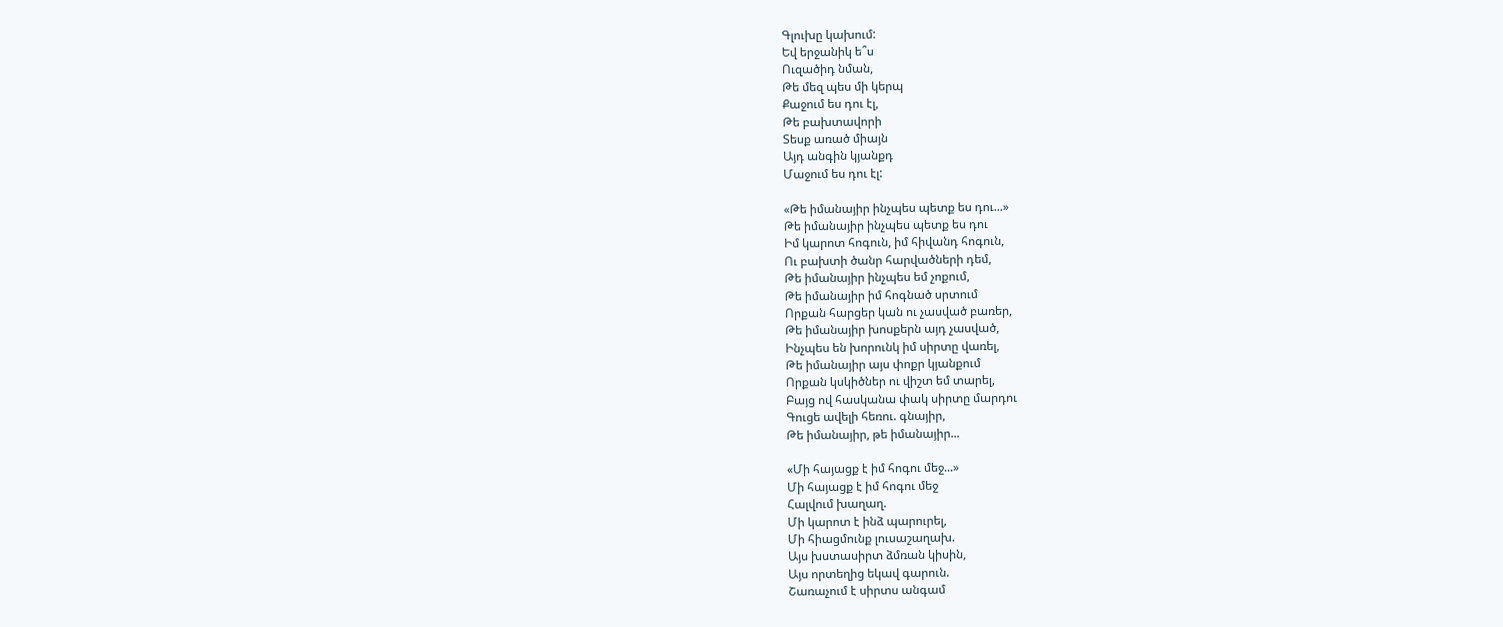Գլուխը կախում:
Եվ երջանիկ ե՞ս
Ուզածիդ նման,
Թե մեզ պես մի կերպ
Քաջում ես դու էլ,
Թե բախտավորի
Տեսք առած միայն
Այդ անգին կյանքդ
Մաջում ես դու էլ:

«Թե իմանայիր ինչպես պետք ես դու...»
Թե իմանայիր ինչպես պետք ես դու
Իմ կարոտ հոգուն, իմ հիվանդ հոգուն,
Ու բախտի ծանր հարվածների դեմ,
Թե իմանայիր ինչպես եմ չոքում,
Թե իմանայիր իմ հոգնած սրտում
Որքան հարցեր կան ու չասված բառեր,
Թե իմանայիր խոսքերն այդ չասված,
Ինչպես են խորունկ իմ սիրտը վառել,
Թե իմանայիր այս փոքր կյանքում
Որքան կսկիծներ ու վիշտ եմ տարել,
Բայց ով հասկանա փակ սիրտը մարդու
Գուցե ավելի հեռու. գնայիր,
Թե իմանայիր, թե իմանայիր...

«Մի հայացք է իմ հոգու մեջ...»
Մի հայացք է իմ հոգու մեջ
Հալվում խաղաղ.
Մի կարոտ է ինձ պարուրել,
Մի հիացմունք լուսաշաղախ.
Այս խստասիրտ ձմռան կիսին,
Այս որտեղից եկավ գարուն.
Շառաչում է սիրտս անգամ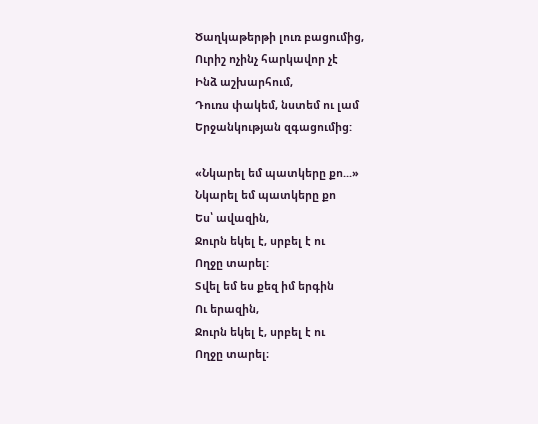Ծաղկաթերթի լուռ բացումից,
Ուրիշ ոչինչ հարկավոր չէ
Ինձ աշխարհում,
Դուռս փակեմ, նստեմ ու լամ
Երջանկության զգացումից:

«Նկարել եմ պատկերը քո...»
Նկարել եմ պատկերը քո
Ես՝ ավազին,
Ջուրն եկել է, սրբել է ու
Ողջը տարել:
Տվել եմ ես քեզ իմ երգին
Ու երազին,
Ջուրն եկել է, սրբել է ու
Ողջը տարել։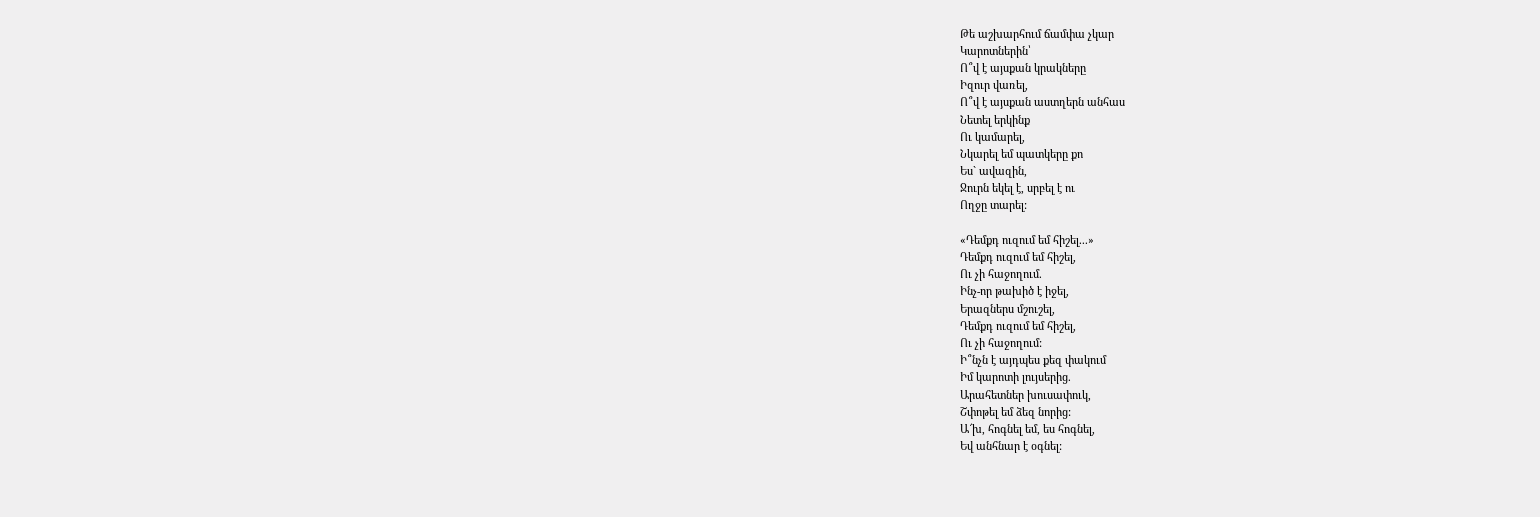Թե աշխարհում ճամփա չկար
Կարոտներին՝
Ո՞վ է այսքան կրակները
Իզուր վառել,
Ո՞վ է այսքան աստղերն անհաս
Նետել երկինք
Ու կամարել,
Նկարել եմ պատկերը քո
Ես` ավազին,
Ջուրն եկել է, սրբել է ու
Ողջը տարել:

«Դեմքդ ուզում եմ հիշել...»
Դեմքդ ուզում եմ հիշել,
Ու չի հաջողում.
Ինչ-որ թախիծ է իջել,
Երազներս մշուշել,
Դեմքդ ուզում եմ հիշել,
Ու չի հաջողում:
Ի՞նչն է այդպես քեզ փակում
Իմ կարոտի լույսերից.
Արահետներ խուսափուկ,
Շփոթել եմ ձեզ նորից:
Ա՜խ, հոգնել եմ, ես հոգնել,
Եվ անհնար է օգնել: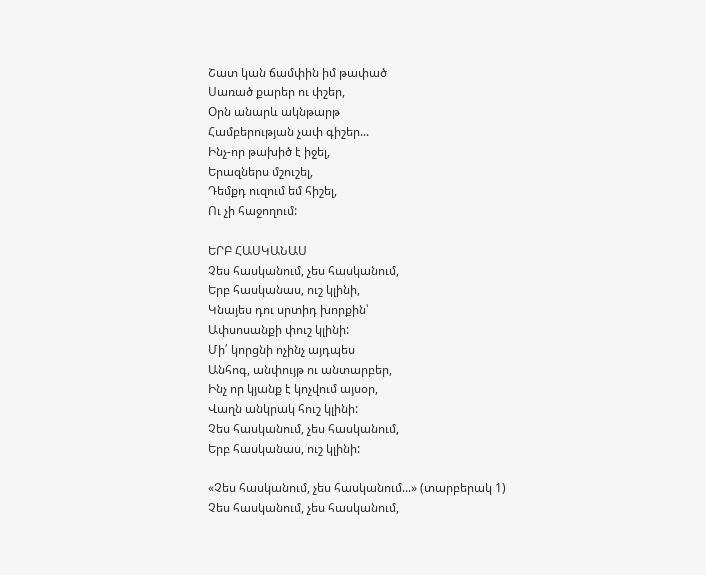Շատ կան ճամփին իմ թափած
Սառած քարեր ու փշեր,
Օրն անարև ակնթարթ
Համբերության չափ գիշեր...
Ինչ-որ թախիծ է իջել,
Երազներս մշուշել,
Դեմքդ ուզում եմ հիշել,
Ու չի հաջողում:

ԵՐԲ ՀԱՍԿԱՆԱՍ
Չես հասկանում, չես հասկանում,
Երբ հասկանաս, ուշ կլինի,
Կնայես դու սրտիդ խորքին՝
Ափսոսանքի փուշ կլինի:
Մի՛ կորցնի ոչինչ այդպես
Անհոգ, անփույթ ու անտարբեր,
Ինչ որ կյանք է կոչվում այսօր,
Վաղն անկրակ հուշ կլինի:
Չես հասկանում, չես հասկանում,
Երբ հասկանաս, ուշ կլինի:

«Չես հասկանում, չես հասկանում...» (տարբերակ 1)
Չես հասկանում, չես հասկանում,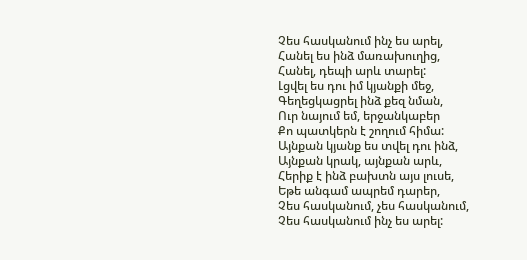Չես հասկանում ինչ ես արել,
Հանել ես ինձ մառախուղից,
Հանել, դեպի արև տարել:
Լցվել ես դու իմ կյանքի մեջ,
Գեղեցկացրել ինձ քեզ նման,
Ուր նայում եմ, երջանկաբեր
Քո պատկերն է շողում հիմա:
Այնքան կյանք ես տվել դու ինձ,
Այնքան կրակ, այնքան արև,
Հերիք է ինձ բախտն այս լուսե,
Եթե անգամ ապրեմ դարեր,
Չես հասկանում, չես հասկանում,
Չես հասկանում ինչ ես արել: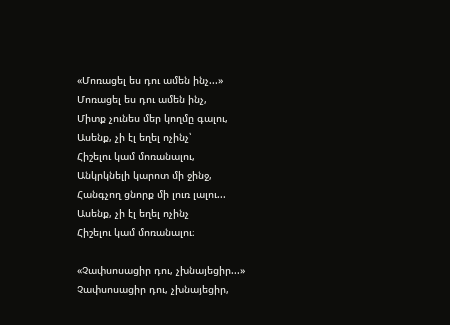«Մոռացել ես դու ամեն ինչ...»
Մոռացել ես դու ամեն ինչ,
Միտք չունես մեր կողմը գալու,
Ասենք, չի էլ եղել ոչինչ՝
Հիշելու կամ մոռանալու,
Անկրկնելի կարոտ մի ջինջ,
Հանգչող ցնորք մի լուռ լալու...
Ասենք, չի էլ եղել ոչինչ
Հիշելու կամ մոռանալու։

«Չափսոսացիր դու, չխնայեցիր...»
Չափսոսացիր դու, չխնայեցիր,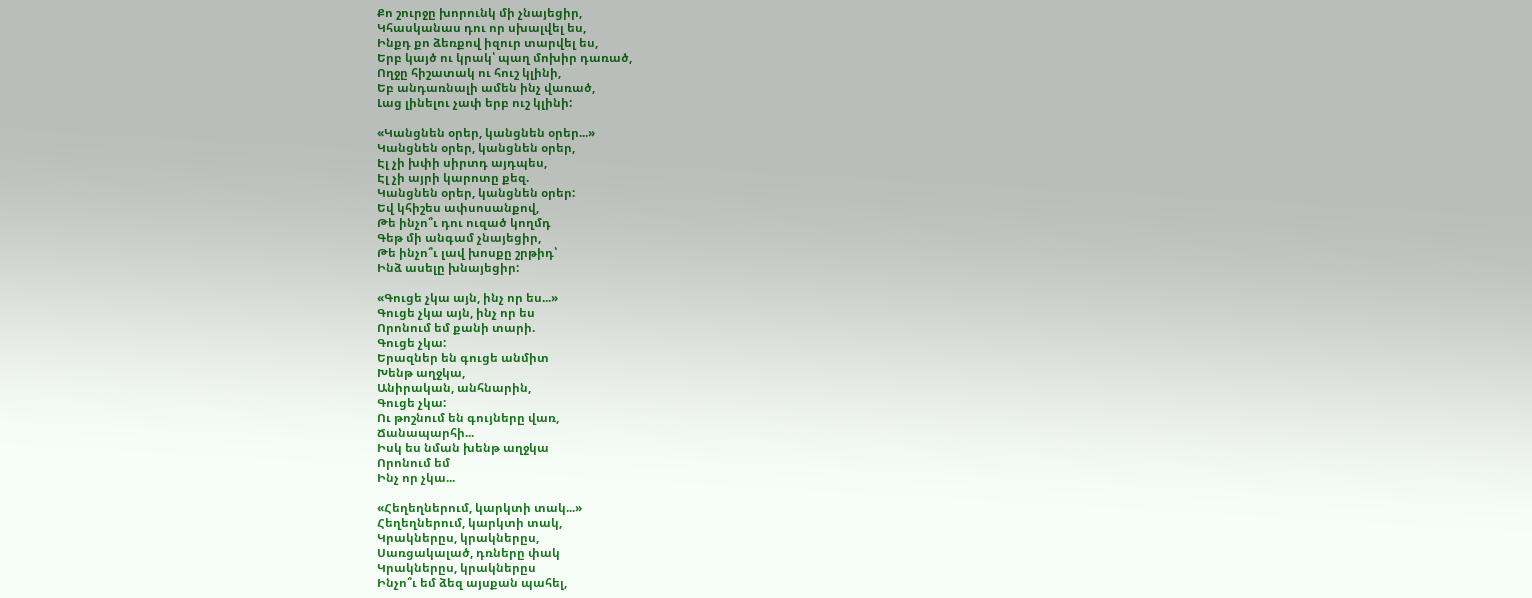Քո շուրջը խորունկ մի չնայեցիր,
Կհասկանաս դու որ սխալվել ես,
Ինքդ քո ձեռքով իզուր տարվել ես,
Երբ կայծ ու կրակ՝ պաղ մոխիր դառած,
Ողջը հիշատակ ու հուշ կլինի,
Եբ անդառնալի ամեն ինչ վառած,
Լաց լինելու չափ երբ ուշ կլինի:

«Կանցնեն օրեր, կանցնեն օրեր...»
Կանցնեն օրեր, կանցնեն օրեր,
Էլ չի խփի սիրտդ այդպես,
Էլ չի այրի կարոտը քեզ.
Կանցնեն օրեր, կանցնեն օրեր:
Եվ կհիշես ափսոսանքով,
Թե ինչո՞ւ դու ուզած կողմդ
Գեթ մի անգամ չնայեցիր,
Թե ինչո՞ւ լավ խոսքը շրթիդ՝
Ինձ ասելը խնայեցիր:

«Գուցե չկա այն, ինչ որ ես...»
Գուցե չկա այն, ինչ որ ես
Որոնում եմ քանի տարի.
Գուցե չկա:
Երազներ են գուցե անմիտ
Խենթ աղջկա,
Անիրական, անհնարին,
Գուցե չկա:
Ու թոշնում են գույները վառ,
Ճանապարհի...
Իսկ ես նման խենթ աղջկա
Որոնում եմ
Ինչ որ չկա...

«Հեղեղներում, կարկտի տակ...»
Հեղեղներում, կարկտի տակ,
Կրակներըս, կրակներըս,
Սառցակալած, դռները փակ
Կրակներըս, կրակներըս
Ինչո՞ւ եմ ձեզ այսքան պահել,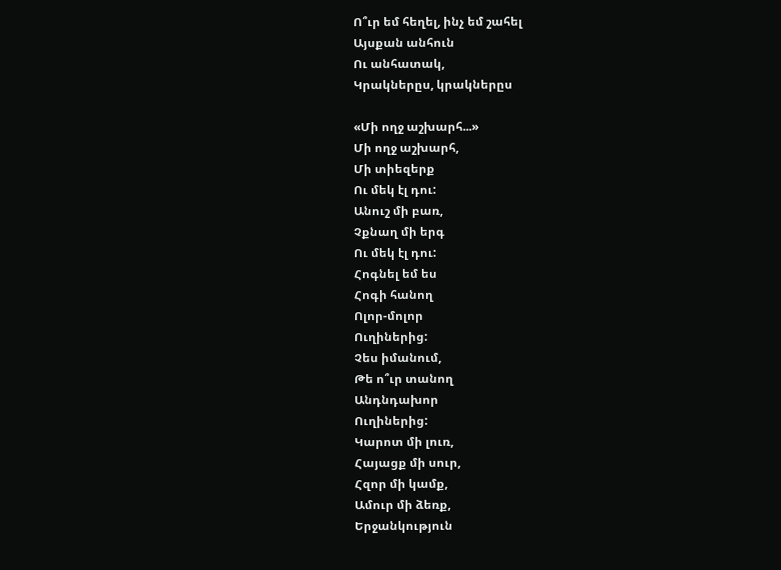Ո՞ւր եմ հեղել, ինչ եմ շահել
Այսքան անհուն
Ու անհատակ,
Կրակներըս, կրակներըս

«Մի ողջ աշխարհ...»
Մի ողջ աշխարհ,
Մի տիեզերք
Ու մեկ էլ դու:
Անուշ մի բառ,
Չքնաղ մի երգ
Ու մեկ էլ դու:
Հոգնել եմ ես
Հոգի հանող
Ոլոր-մոլոր
Ուղիներից:
Չես իմանում,
Թե ո՞ւր տանող
Անդնդախոր
Ուղիներից:
Կարոտ մի լուռ,
Հայացք մի սուր,
Հզոր մի կամք,
Ամուր մի ձեռք,
Երջանկություն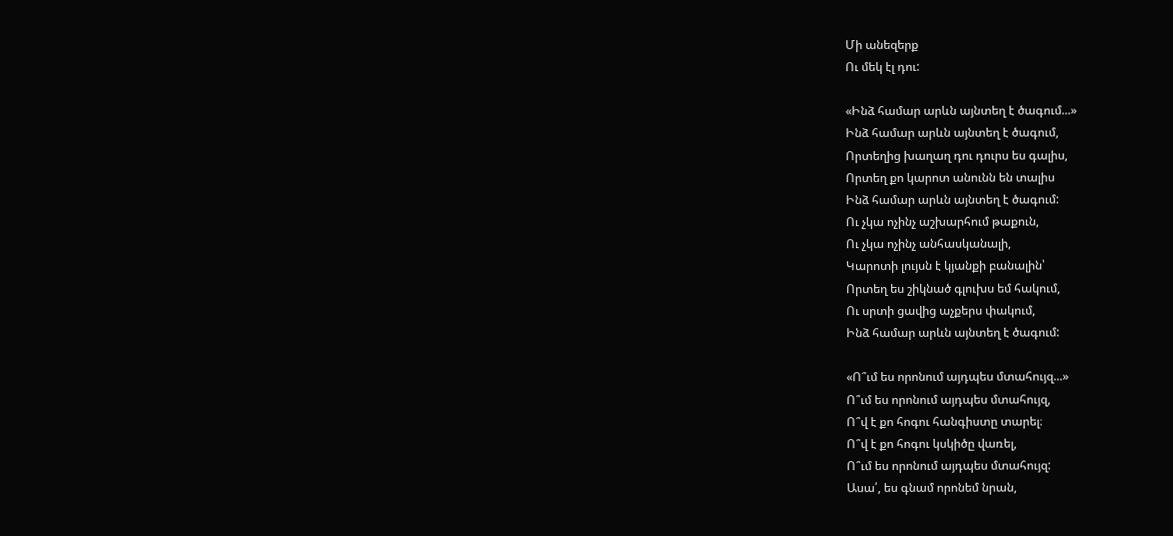Մի անեզերք
Ու մեկ էլ դու:

«Ինձ համար արևն այնտեղ է ծագում...»
Ինձ համար արևն այնտեղ է ծագում,
Որտեղից խաղաղ դու դուրս ես գալիս,
Որտեղ քո կարոտ անունն են տալիս
Ինձ համար արևն այնտեղ է ծագում:
Ու չկա ոչինչ աշխարհում թաքուն,
Ու չկա ոչինչ անհասկանալի,
Կարոտի լույսն է կյանքի բանալին՝
Որտեղ ես շիկնած գլուխս եմ հակում,
Ու սրտի ցավից աչքերս փակում,
Ինձ համար արևն այնտեղ է ծագում:

«Ո՞ւմ ես որոնում այդպես մտահույզ...»
Ո՞ւմ ես որոնում այդպես մտահույզ,
Ո՞վ է քո հոգու հանգիստը տարել։
Ո՞վ է քո հոգու կսկիծը վառել,
Ո՞ւմ ես որոնում այդպես մտահույզ:
Ասա՛, ես գնամ որոնեմ նրան,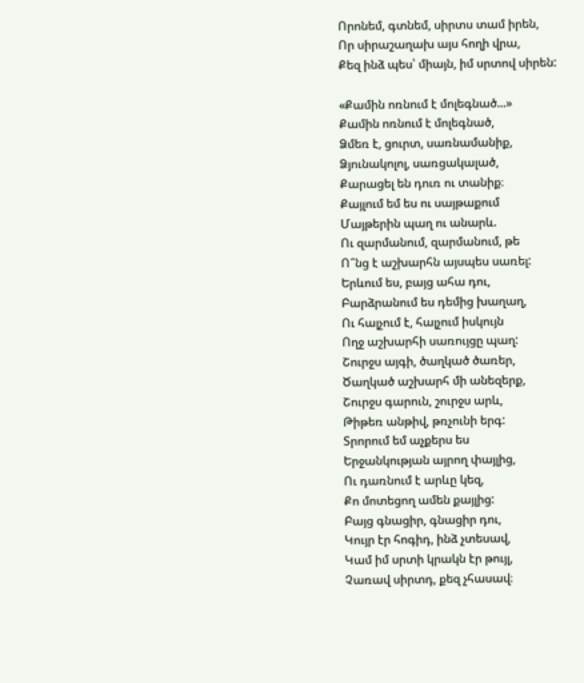Որոնեմ, գտնեմ, սիրտս տամ իրեն,
Որ սիրաշաղախ այս հողի վրա,
Քեզ ինձ պես՝ միայն, իմ սրտով սիրեն:

«Քամին ոռնում է մոլեգնած...»
Քամին ոռնում է մոլեգնած,
Ձմեռ է, ցուրտ, սառնամանիք,
Ձյունակոլոլ, սառցակալած,
Քարացել են դուռ ու տանիք։
Քայլում եմ ես ու սայթաքում
Մայթերին պաղ ու անարև.
Ու զարմանում, զարմանում, թե
Ո՞նց է աշխարհն այսպես սառել:
Երևում ես, բայց ահա դու,
Բարձրանում ես դեմից խաղաղ,
Ու հալչում է, հալչում իսկույն
Ողջ աշխարհի սառույցը պաղ:
Շուրջս այգի, ծաղկած ծառեր,
Ծաղկած աշխարհ մի անեզերք,
Շուրջս գարուն, շուրջս արև,
Թիթեռ անթիվ, թռչունի երգ:
Տրորում եմ աչքերս ես
Երջանկության այրող փայլից,
Ու դառնում է արևը կեզ,
Քո մոտեցող ամեն քայլից:
Բայց գնացիր, գնացիր դու,
Կույր էր հոգիդ, ինձ չտեսավ,
Կամ իմ սրտի կրակն էր թույլ,
Չառավ սիրտդ, քեզ չհասավ։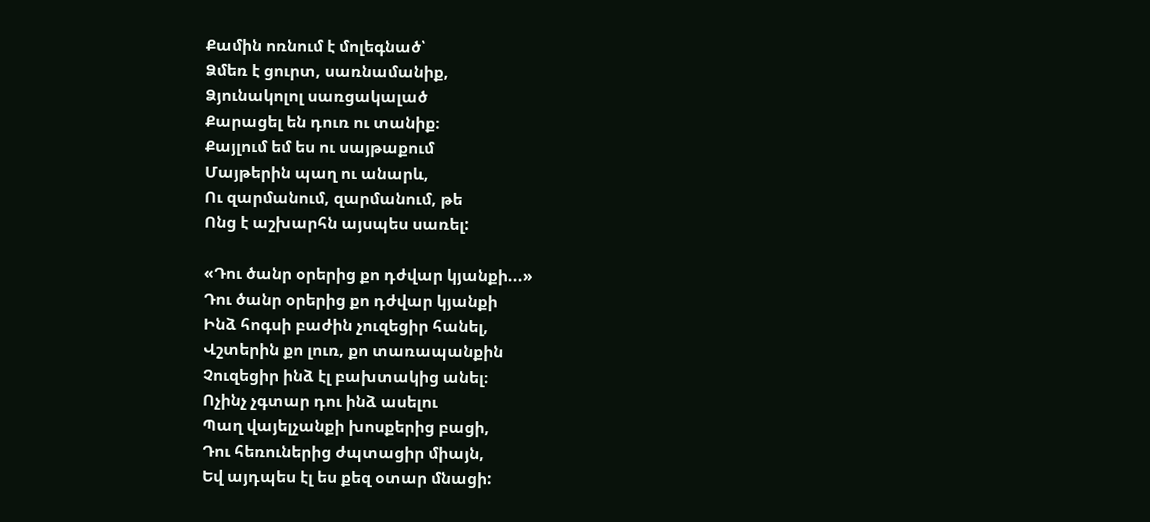Քամին ոռնում է մոլեգնած՝
Ձմեռ է ցուրտ, սառնամանիք,
Ձյունակոլոլ սառցակալած
Քարացել են դուռ ու տանիք։
Քայլում եմ ես ու սայթաքում
Մայթերին պաղ ու անարև,
Ու զարմանում, զարմանում, թե
Ոնց է աշխարհն այսպես սառել:

«Դու ծանր օրերից քո դժվար կյանքի...»
Դու ծանր օրերից քո դժվար կյանքի
Ինձ հոգսի բաժին չուզեցիր հանել,
Վշտերին քո լուռ, քո տառապանքին
Չուզեցիր ինձ էլ բախտակից անել։
Ոչինչ չգտար դու ինձ ասելու
Պաղ վայելչանքի խոսքերից բացի,
Դու հեռուներից ժպտացիր միայն,
Եվ այդպես էլ ես քեզ օտար մնացի: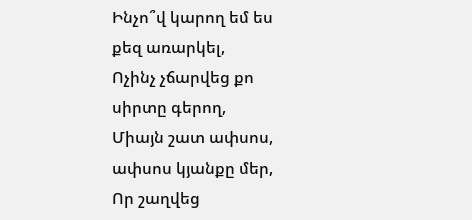Ինչո՞վ կարող եմ ես քեզ առարկել,
Ոչինչ չճարվեց քո սիրտը գերող,
Միայն շատ ափսոս, ափսոս կյանքը մեր,
Որ շաղվեց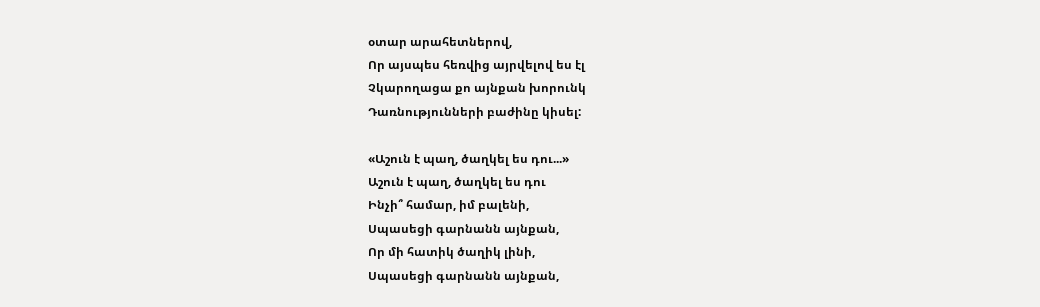օտար արահետներով,
Որ այսպես հեռվից այրվելով ես էլ
Չկարողացա քո այնքան խորունկ
Դառնությունների բաժինը կիսել:

«Աշուն է պաղ, ծաղկել ես դու...»
Աշուն է պաղ, ծաղկել ես դու
Ինչի՞ համար, իմ բալենի,
Սպասեցի գարնանն այնքան,
Որ մի հատիկ ծաղիկ լինի,
Սպասեցի գարնանն այնքան,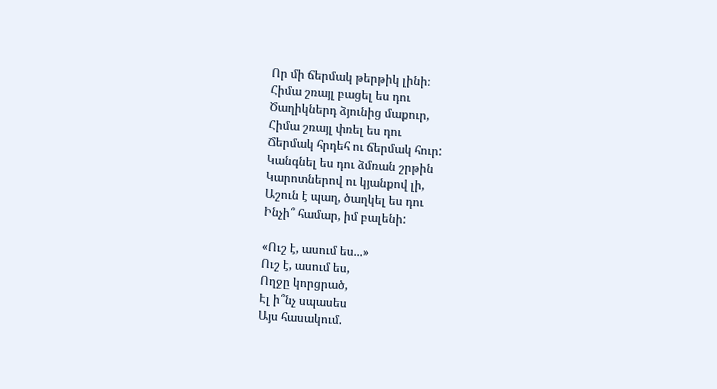Որ մի ճերմակ թերթիկ լինի։
Հիմա շռայլ բացել ես դու
Ծաղիկներդ ձյունից մաքուր,
Հիմա շռայլ փռել ես դու
Ճերմակ հրդեհ ու ճերմակ հուր:
Կանգնել ես դու ձմռան շրթին
Կարոտներով ու կյանքով լի,
Աշուն է պաղ, ծաղկել ես դու
Ինչի՞ համար, իմ բալենի:

«Ուշ է, ասում ես...»
Ուշ է, ասում ես,
Ողջը կորցրած,
Էլ ի՞նչ սպասես
Այս հասակում.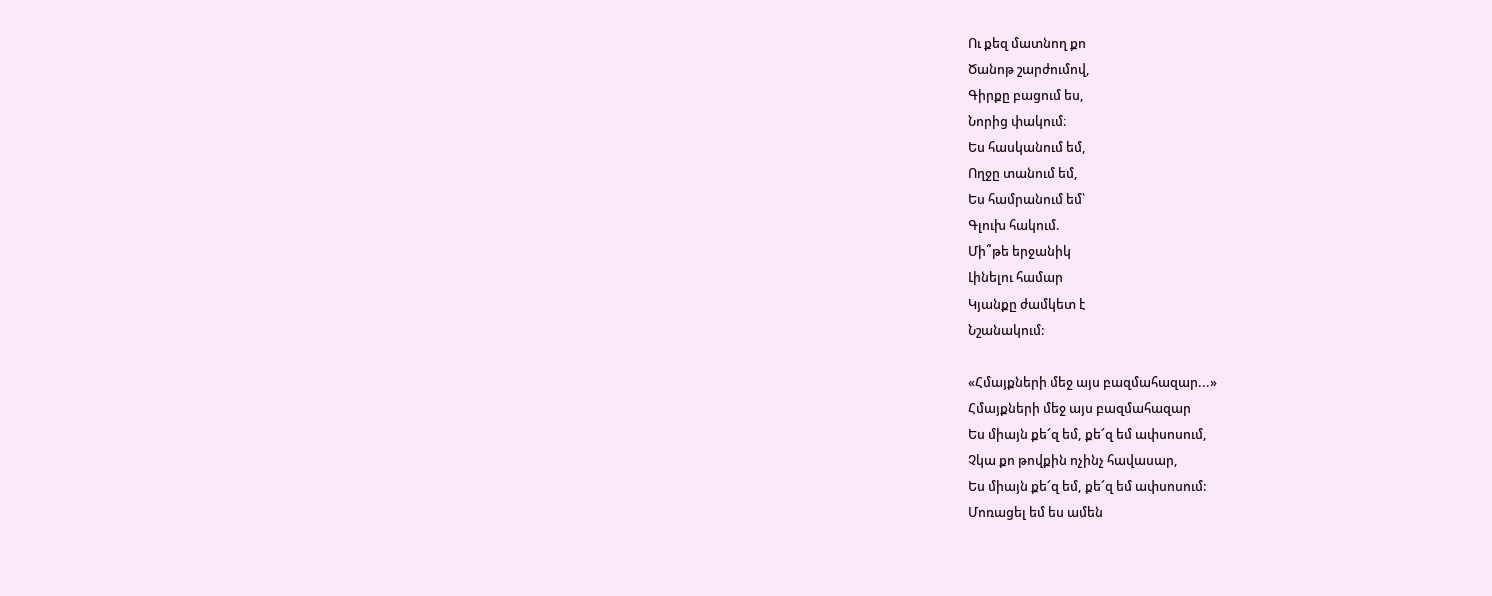Ու քեզ մատնող քո
Ծանոթ շարժումով,
Գիրքը բացում ես,
Նորից փակում։
Ես հասկանում եմ,
Ողջը տանում եմ,
Ես համրանում եմ՝
Գլուխ հակում.
Մի՞թե երջանիկ
Լինելու համար
Կյանքը ժամկետ է
Նշանակում:

«Հմայքների մեջ այս բազմահազար...»
Հմայքների մեջ այս բազմահազար
Ես միայն քե՜զ եմ, քե՜զ եմ ափսոսում,
Չկա քո թովքին ոչինչ հավասար,
Ես միայն քե՜զ եմ, քե՜զ եմ ափսոսում:
Մոռացել եմ ես ամեն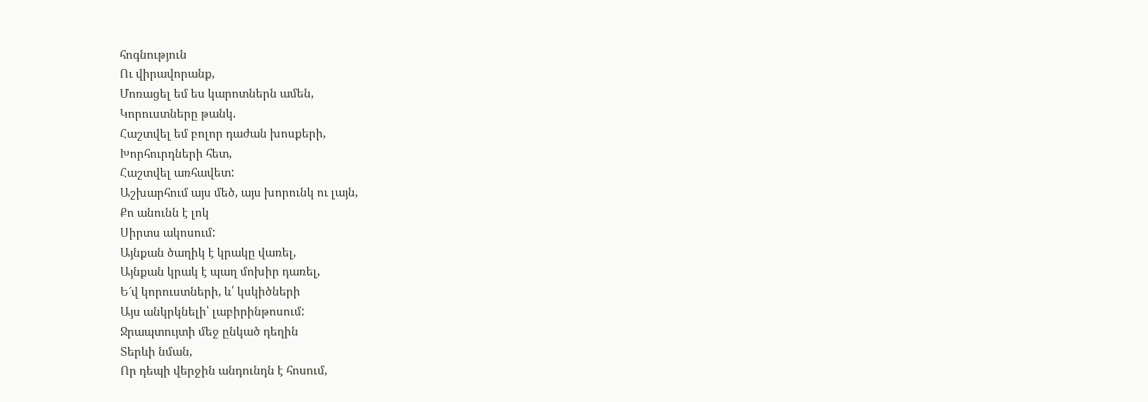հոգնություն
Ու վիրավորանք,
Մոռացել եմ ես կարոտներն ամեն,
Կորուստները թանկ.
Հաշտվել եմ բոլոր դաժան խոսքերի,
Խորհուրդների հետ,
Հաշտվել առհավետ:
Աշխարհում այս մեծ, այս խորունկ ու լայն,
Քո անունն է լոկ
Սիրտս ակոսում:
Այնքան ծաղիկ է կրակը վառել,
Այնքան կրակ է պաղ մոխիր դառել,
Ե՜վ կորուստների, և՛ կսկիծների
Այս անկրկնելի՝ լաբիրինթոսում:
Ջրապտույտի մեջ ընկած դեղին
Տերևի նման,
Որ դեպի վերջին անդունդն է հոսում,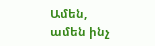Ամեն, ամեն ինչ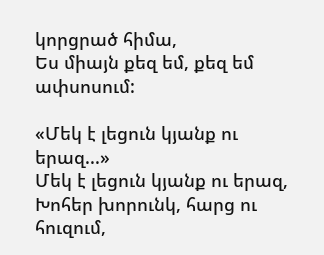կորցրած հիմա,
Ես միայն քեզ եմ, քեզ եմ ափսոսում:

«Մեկ է լեցուն կյանք ու երազ...»
Մեկ է լեցուն կյանք ու երազ,
Խոհեր խորունկ, հարց ու հուզում,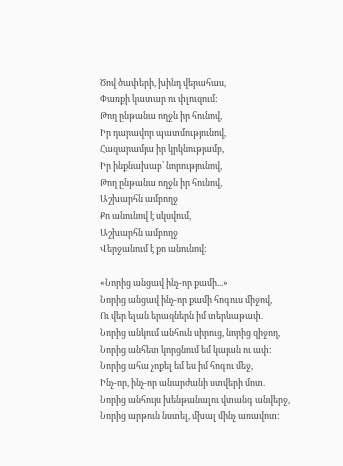Ծով ծափերի, խինդ վերահաս,
Փառքի կատար ու փլուզում:
Թող ընթանա ողջն իր հունով,
Իր դարավոր պատմությունով,
Հազարամյա իր կրկնությամբ,
Իր ինքնախաբ՝ նորությունով,
Թող ընթանա ողջն իր հունով,
Աշխարհն ամբողջ
Քո անունով է սկսվում,
Աշխարհն ամբողջ
Վերջանում է քո անունով:

«Նորից անցավ ինչ-որ քամի...»
Նորից անցավ ինչ-որ քամի հոգուս միջով,
Ու վեր ելան երազներն իմ տերևաթափ.
Նորից անկում անհուն սիրուց, նորից զիջող,
Նորից անհետ կորցնում եմ կայան ու ափ:
Նորից ահա չոքել եմ ես իմ հոգու մեջ,
Ինչ-որ, ինչ-որ անարժանի ստվերի մոտ.
Նորից անհույս խենթանալու վտանգ անվերջ,
Նորից արթուն նստել, մխալ մինչ առավոտ: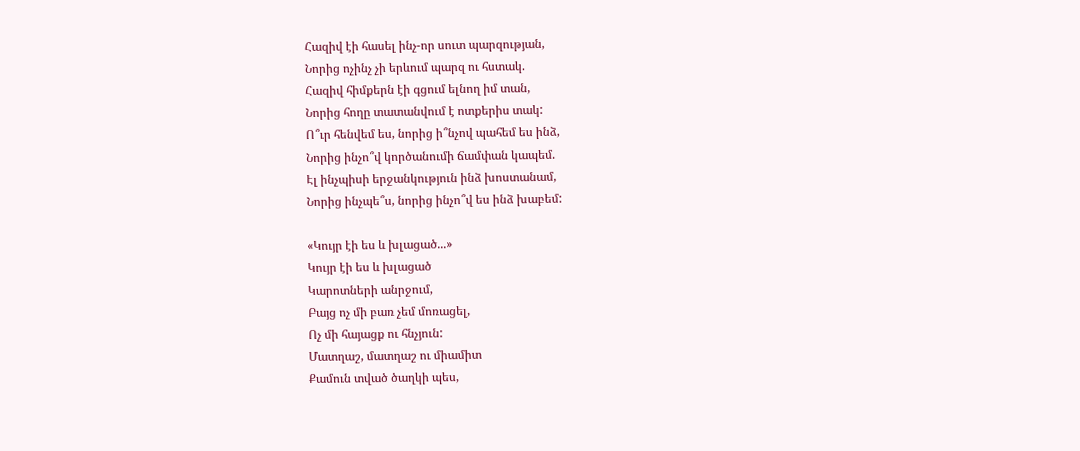Հազիվ էի հասել ինչ-որ սուտ պարզության,
Նորից ոչինչ չի երևում պարզ ու հստակ.
Հազիվ հիմքերն էի գցում ելնող իմ տան,
Նորից հողը տատանվում է ոտքերիս տակ:
Ո՞ւր հենվեմ ես, նորից ի՞նչով պահեմ ես ինձ,
Նորից ինչո՞վ կործանումի ճամփան կապեմ.
Էլ ինչպիսի երջանկություն ինձ խոստանամ,
Նորից ինչպե՞ս, նորից ինչո՞վ ես ինձ խաբեմ:

«Կույր էի ես և խլացած...»
Կույր էի ես և խլացած
Կարոտների անրջում,
Բայց ոչ մի բառ չեմ մոռացել,
Ոչ մի հայացք ու հնչյուն:
Մատղաշ, մատղաշ ու միամիտ
Քամուն տված ծաղկի պես,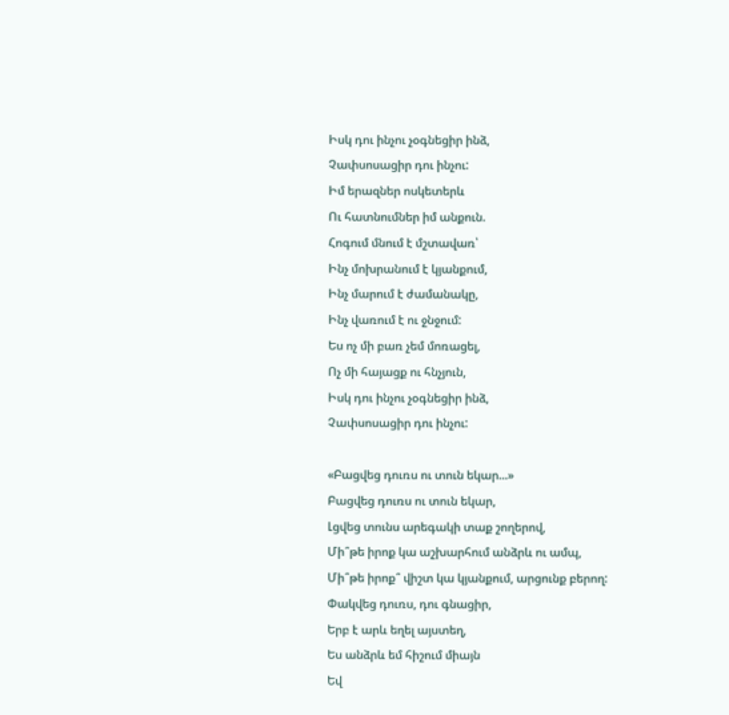Իսկ դու ինչու չօգնեցիր ինձ,
Չափսոսացիր դու ինչու:
Իմ երազներ ոսկետերև
Ու հատնումներ իմ անքուն.
Հոգում մնում է մշտավառ՝
Ինչ մոխրանում է կյանքում,
Ինչ մարում է ժամանակը,
Ինչ վառում է ու ջնջում:
Ես ոչ մի բառ չեմ մոռացել,
Ոչ մի հայացք ու հնչյուն,
Իսկ դու ինչու չօգնեցիր ինձ,
Չափսոսացիր դու ինչու:

«Բացվեց դուռս ու տուն եկար...»
Բացվեց դուռս ու տուն եկար,
Լցվեց տունս արեգակի տաք շողերով,
Մի՞թե իրոք կա աշխարհում անձրև ու ամպ,
Մի՞թե իրոք՞ վիշտ կա կյանքում, արցունք բերող:
Փակվեց դուռս, դու գնացիր,
Երբ է արև եղել այստեղ,
Ես անձրև եմ հիշում միայն
Եվ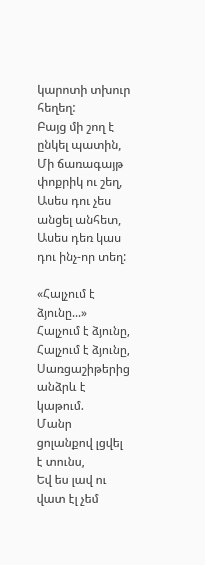կարոտի տխուր հեղեղ:
Բայց մի շող է ընկել պատին,
Մի ճառագայթ փոքրիկ ու շեղ,
Ասես դու չես անցել անհետ,
Ասես դեռ կաս դու ինչ-որ տեղ:

«Հալչում է ձյունը...»
Հալչում է ձյունը,
Հալչում է ձյունը,
Սառցաշիթերից անձրև է կաթում.
Մանր ցոլանքով լցվել է տունս,
Եվ ես լավ ու վատ էլ չեմ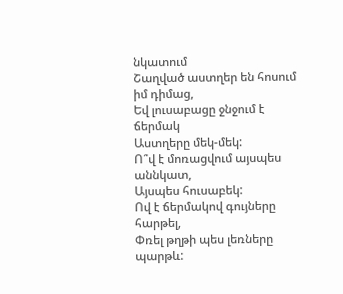նկատում
Շաղված աստղեր են հոսում իմ դիմաց,
Եվ լուսաբացը ջնջում է ճերմակ
Աստղերը մեկ-մեկ:
Ո՞վ է մոռացվում այսպես աննկատ,
Այսպես հուսաբեկ:
Ով է ճերմակով գույները հարթել,
Փռել թղթի պես լեռները պարթև: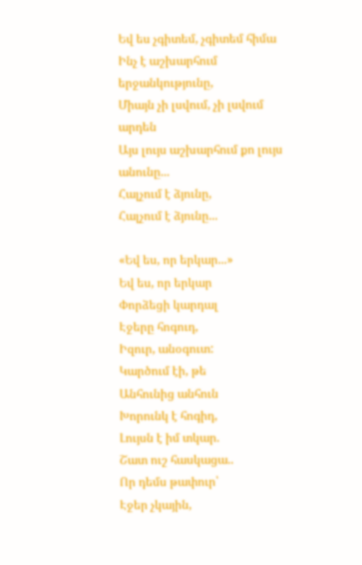Եվ ես չգիտեմ, չգիտեմ հիմա
Ինչ է աշխարհում երջանկությունը,
Միայն չի լսվում, չի լսվում արդեն
Այս լույս աշխարհում քո լույս անունը...
Հալչում է ձյունը,
Հալչում է ձյունը...

«Եվ ես, որ երկար...»
Եվ ես, որ երկար
Փորձեցի կարդալ
Էջերը հոգուդ,
Իզուր, անօգուտ:
Կարծում էի, թե
Անհունից անհուն
Խորունկ է հոգիդ,
Լույսն է իմ տկար.
Շատ ուշ հասկացա..
Որ դեմս թափուր՝
Էջեր չկային,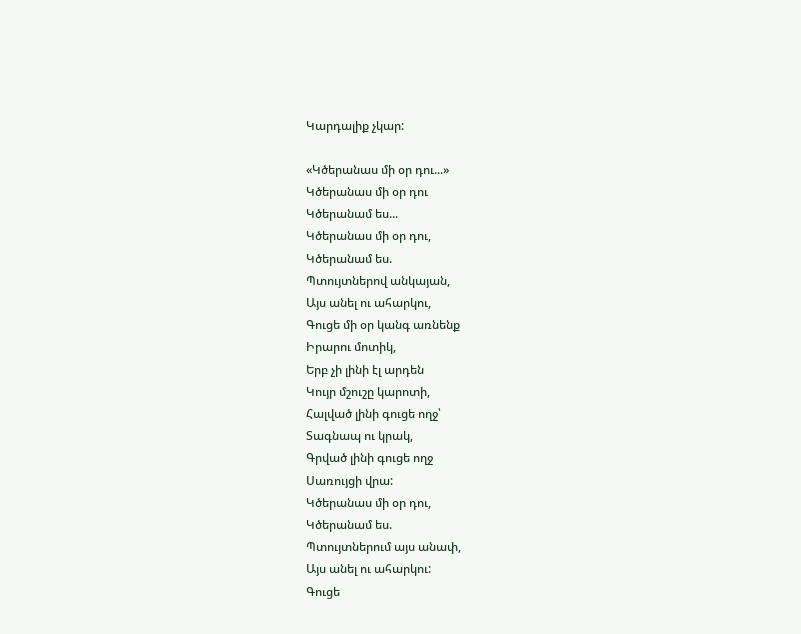Կարդալիք չկար:

«Կծերանաս մի օր դու...»
Կծերանաս մի օր դու
Կծերանամ ես...
Կծերանաս մի օր դու,
Կծերանամ ես.
Պտույտներով անկայան,
Այս անել ու ահարկու,
Գուցե մի օր կանգ առնենք
Իրարու մոտիկ,
Երբ չի լինի էլ արդեն
Կույր մշուշը կարոտի,
Հալված լինի գուցե ողջ՝
Տագնապ ու կրակ,
Գրված լինի գուցե ողջ
Սառույցի վրա:
Կծերանաս մի օր դու,
Կծերանամ ես.
Պտույտներում այս անափ,
Այս անել ու ահարկու:
Գուցե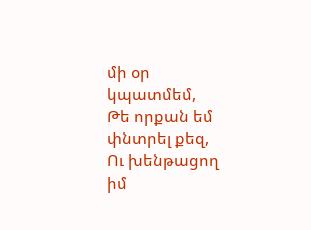մի օր կպատմեմ,
Թե որքան եմ փնտրել քեզ,
Ու խենթացող իմ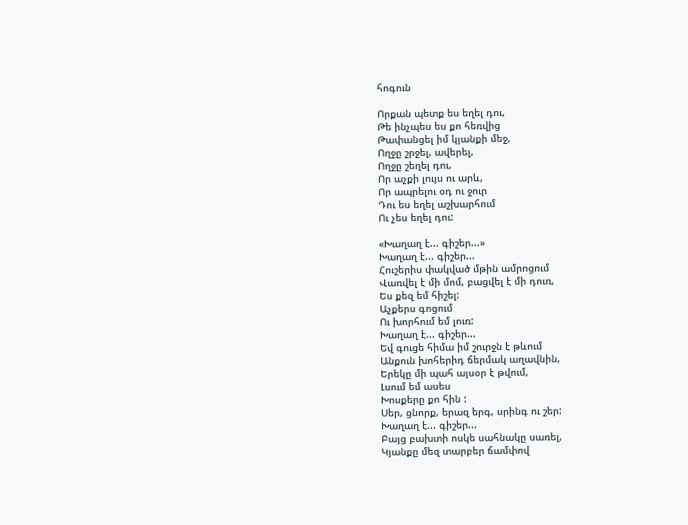հոգուն

Որքան պետք ես եղել դու,
Թե ինչպես ես քո հեռվից
Թափանցել իմ կյանքի մեջ,
Ողջը շրջել, ավերել,
Ողջը շեղել դու,
Որ աչքի լույս ու արև,
Որ ապրելու օդ ու ջուր
Դու ես եղել աշխարհում
Ու չես եղել դու:

«Խաղաղ է... գիշեր...»
Խաղաղ է... գիշեր...
Հուշերիս փակված մթին ամրոցում
Վառվել է մի մոմ, բացվել է մի դուռ,
Ես քեզ եմ հիշել:
Աչքերս գոցում
Ու խորհում եմ լուռ:
Խաղաղ է... գիշեր...
Եվ գուցե հիմա իմ շուրջն է թևում
Անքուն խոհերիդ ճերմակ աղավնին,
Երեկը մի պահ այսօր է թվում,
Լսում եմ ասես
Խոսքերը քո հին :
Սեր, ցնորք, երազ երգ, սրինգ ու շեր:
Խաղաղ է... գիշեր...
Բայց բախտի ոսկե սահնակը սառել,
Կյանքը մեզ տարբեր ճամփով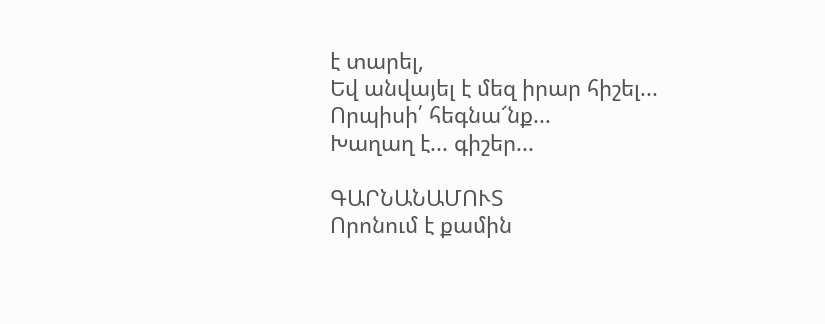է տարել,
Եվ անվայել է մեզ իրար հիշել...
Որպիսի՛ հեգնա՜նք...
Խաղաղ է... գիշեր...

ԳԱՐՆԱՆԱՄՈՒՏ
Որոնում է քամին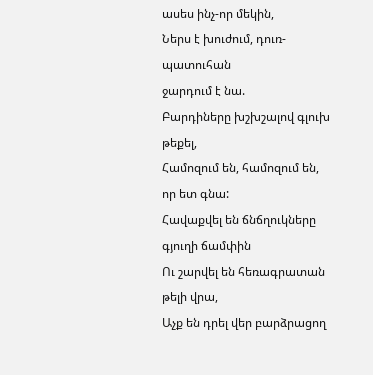ասես ինչ-որ մեկին,
Ներս է խուժում, դուռ-պատուհան
ջարդում է նա.
Բարդիները խշխշալով գլուխ թեքել,
Համոզում են, համոզում են, որ ետ գնա:
Հավաքվել են ճնճղուկները գյուղի ճամփին
Ու շարվել են հեռագրատան թելի վրա,
Աչք են դրել վեր բարձրացող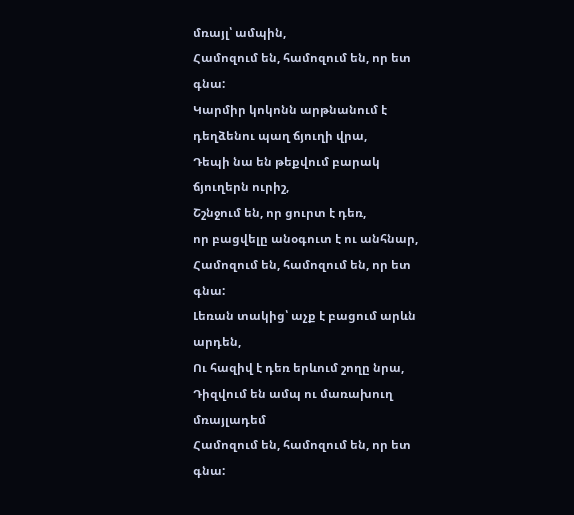մռայլ՝ ամպին,
Համոզում են, համոզում են, որ ետ գնա:
Կարմիր կոկոնն արթնանում է
դեղձենու պաղ ճյուղի վրա,
Դեպի նա են թեքվում բարակ ճյուղերն ուրիշ,
Շշնջում են, որ ցուրտ է դեռ,
որ բացվելը անօգուտ է ու անհնար,
Համոզում են, համոզում են, որ ետ գնա:
Լեռան տակից՝ աչք է բացում արևն արդեն,
Ու հազիվ է դեռ երևում շողը նրա,
Դիզվում են ամպ ու մառախուղ մռայլադեմ
Համոզում են, համոզում են, որ ետ գնա: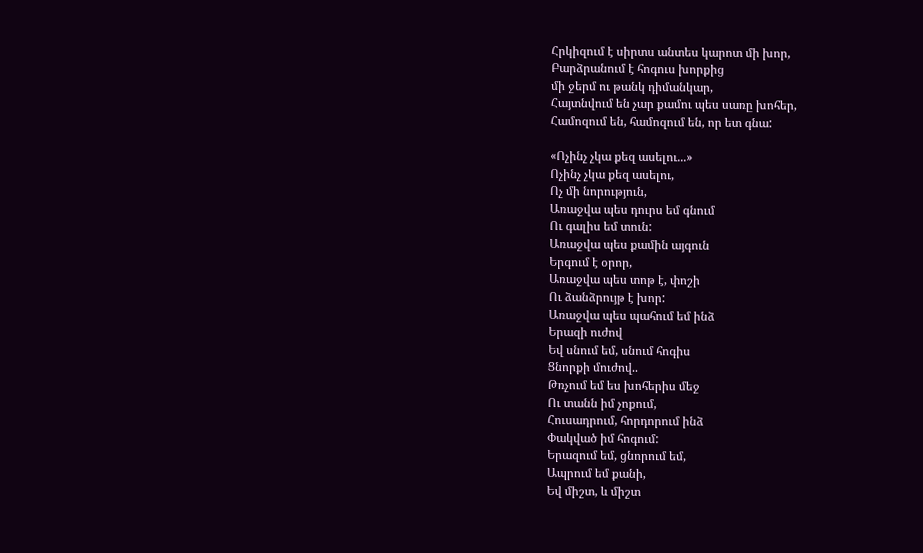Հրկիզում է սիրտս անտես կարոտ մի խոր,
Բարձրանում է հոգուս խորքից
մի ջերմ ու թանկ դիմանկար,
Հայտնվում են չար քամու պես սառը խոհեր,
Համոզում են, համոզում են, որ ետ գնա:

«Ոչինչ չկա քեզ ասելու...»
Ոչինչ չկա քեզ ասելու,
Ոչ մի նորություն,
Առաջվա պես դուրս եմ գնում
Ու գալիս եմ տուն:
Առաջվա պես քամին այգուն
Երգում է օրոր,
Առաջվա պես տոթ է, փոշի
Ու ձանձրույթ է խոր:
Առաջվա պես պահում եմ ինձ
Երազի ուժով
Եվ սնում եմ, սնում հոգիս
Ցնորքի մուժով..
Թռչում եմ ես խոհերիս մեջ
Ու տանն իմ չոքում,
Հուսադրում, հորդորում ինձ
Փակված իմ հոգում:
Երազում եմ, ցնորում եմ,
Ապրում եմ քանի,
Եվ միշտ, և միշտ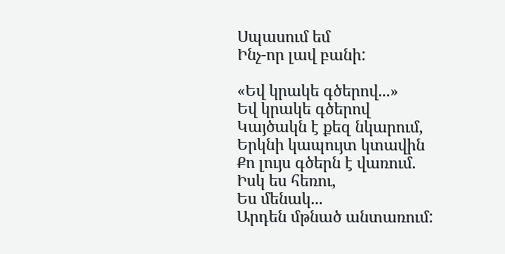Սպասում եմ
Ինչ-որ լավ բանի:

«Եվ կրակե գծերով...»
Եվ կրակե գծերով
Կայծակն է քեզ նկարում,
Երկնի կապույտ կտավին
Քո լույս գծերն է վառում.
Իսկ ես հեռու,
Ես մենակ...
Արդեն մթնած անտառում: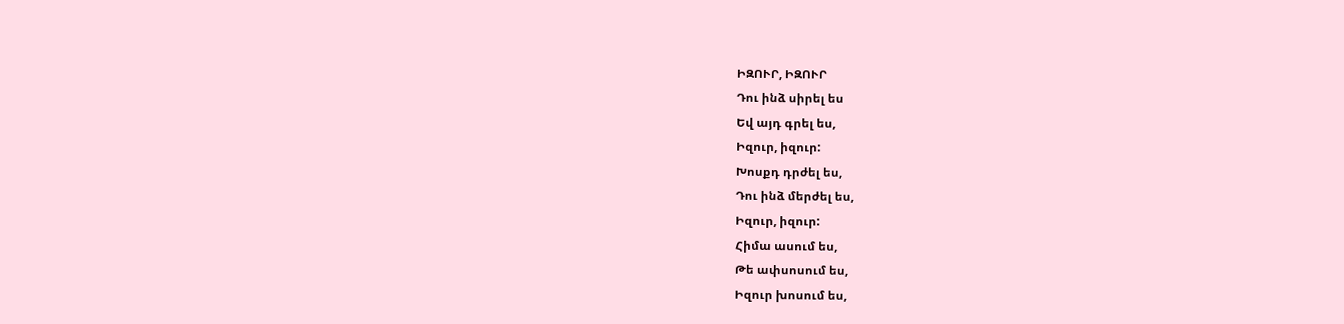ԻԶՈՒՐ, ԻԶՈՒՐ
Դու ինձ սիրել ես
Եվ այդ գրել ես,
Իզուր, իզուր:
Խոսքդ դրժել ես,
Դու ինձ մերժել ես,
Իզուր, իզուր:
Հիմա ասում ես,
Թե ափսոսում ես,
Իզուր խոսում ես,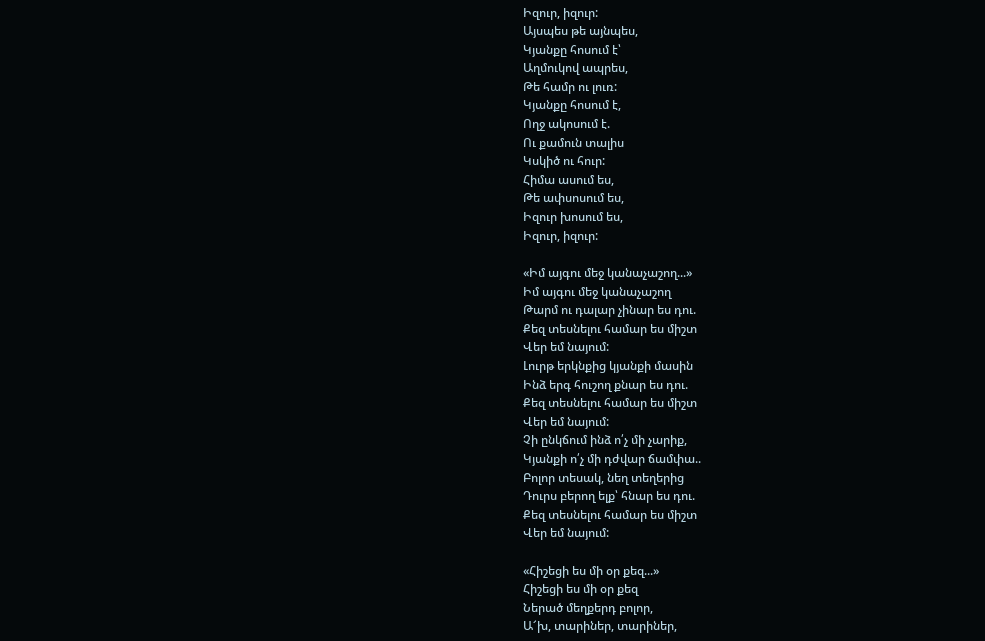Իզուր, իզուր:
Այսպես թե այնպես,
Կյանքը հոսում է՝
Աղմուկով ապրես,
Թե համր ու լուռ:
Կյանքը հոսում է,
Ողջ ակոսում է.
Ու քամուն տալիս
Կսկիծ ու հուր:
Հիմա ասում ես,
Թե ափսոսում ես,
Իզուր խոսում ես,
Իզուր, իզուր:

«Իմ այգու մեջ կանաչաշող...»
Իմ այգու մեջ կանաչաշող
Թարմ ու դալար չինար ես դու.
Քեզ տեսնելու համար ես միշտ
Վեր եմ նայում:
Լուրթ երկնքից կյանքի մասին
Ինձ երգ հուշող քնար ես դու.
Քեզ տեսնելու համար ես միշտ
Վեր եմ նայում:
Չի ընկճում ինձ ո՛չ մի չարիք,
Կյանքի ո՛չ մի դժվար ճամփա..
Բոլոր տեսակ, նեղ տեղերից
Դուրս բերող ելք՝ հնար ես դու.
Քեզ տեսնելու համար ես միշտ
Վեր եմ նայում:

«Հիշեցի ես մի օր քեզ...»
Հիշեցի ես մի օր քեզ
Ներած մեղքերդ բոլոր,
Ա՜խ, տարիներ, տարիներ,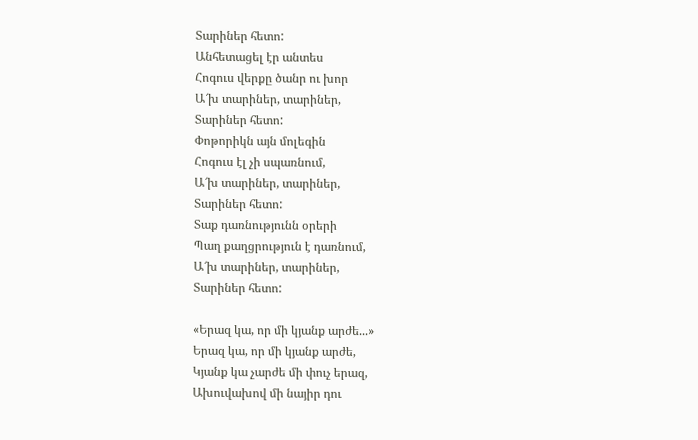Տարիներ հետո:
Անհետացել էր անտես
Հոգուս վերքը ծանր ու խոր
Ա՜խ տարիներ, տարիներ,
Տարիներ հետո:
Փոթորիկն այն մոլեգին
Հոգուս էլ չի սպառնում,
Ա՜խ տարիներ, տարիներ,
Տարիներ հետո:
Տաք դառնությունն օրերի
Պաղ քաղցրություն է դառնում,
Ա՜խ տարիներ, տարիներ,
Տարիներ հետո:

«Երազ կա, որ մի կյանք արժե...»
Երազ կա, որ մի կյանք արժե,
Կյանք կա չարժե մի փուչ երազ,
Ախուվախով մի նայիր դու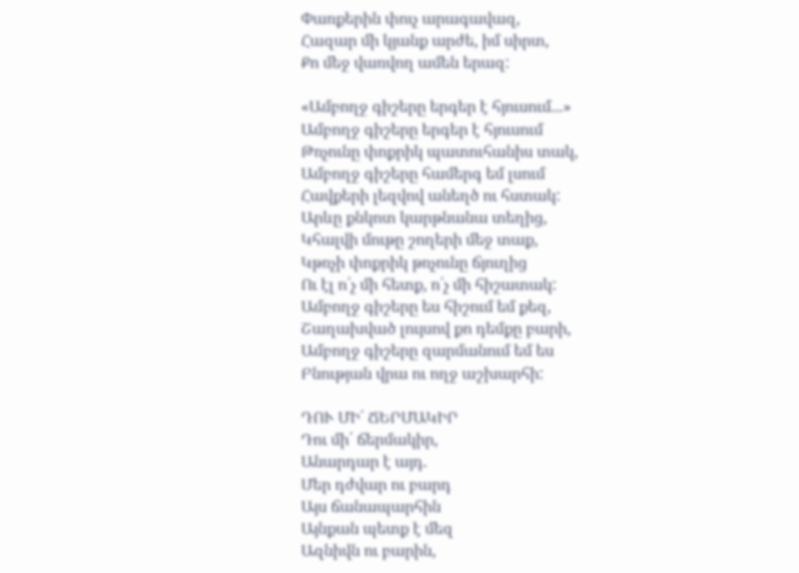Փառքերին փուչ արագավազ,
Հազար մի կյանք արժե, իմ սիրտ,
Քո մեջ վառվող ամեն երազ:

«Ամբողջ գիշերը երգեր է հյուսում...»
Ամբողջ գիշերը երգեր է հյուսում
Թռչունը փոքրիկ պատուհանիս տակ,
Ամբողջ գիշերը համերգ եմ լսում
Հավքերի լեզվով անեղծ ու հստակ:
Արևը քնկոտ կարթնանա տեղից,
Կհալվի մութը շողերի մեջ տաք,
Կթռչի փոքրիկ թռչունը ճյուղից
Ու էլ ո՛չ մի հետք, ո՛չ մի հիշատակ:
Ամբողջ գիշերը ես հիշում եմ քեզ,
Շաղախված լույսով քո դեմքը բարի,
Ամբողջ գիշերը զարմանում եմ ես
Բնության վրա ու ողջ աշխարհի:

ԴՈՒ ՄԻ՛ ՃԵՐՄԱԿԻՐ
Դու մի՛ ճերմակիր,
Անարդար է այդ.
Մեր դժվար ու բարդ
Այս ճանապարհին
Այնքան պետք է մեզ
Ազնիվն ու բարին,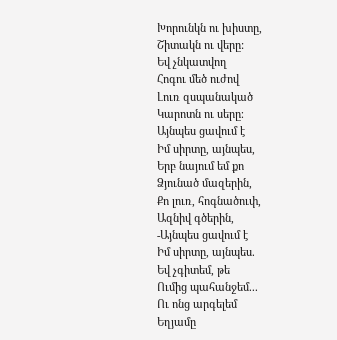Խորունկն ու խիստը,
Շիտակն ու վերը:
Եվ չնկատվող
Հոգու մեծ ուժով
Լուռ զսպանակած
Կարոտն ու սերը։
Այնպես ցավում է
Իմ սիրտը, այնպես,
Երբ նայում եմ քո
Ձյունած մազերին,
Քո լուռ, հոգնածուփ,
Ազնիվ գծերին,
-Այնպես ցավում է
Իմ սիրտը, այնպես.
Եվ չգիտեմ, թե
Ումից պահանջեմ...
Ու ոնց արգելեմ
Եղյամը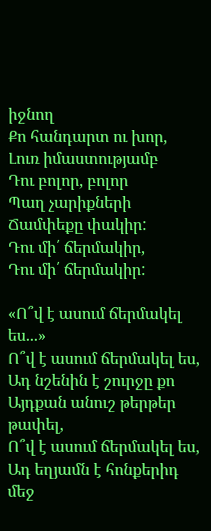իջնող
Քո հանդարտ ու խոր,
Լուռ իմաստությամբ
Դու բոլոր, բոլոր
Պաղ չարիքների
Ճամփեքը փակիր:
Դու մի՛ ճերմակիր,
Դու մի՛ ճերմակիր:

«Ո՞վ է ասում ճերմակել ես...»
Ո՞վ է ասում ճերմակել ես,
Ադ նշենին է շուրջը քո
Այդքան անուշ թերթեր թափել,
Ո՞վ է ասում ճերմակել ես,
Ադ եղյամն է հոնքերիդ մեջ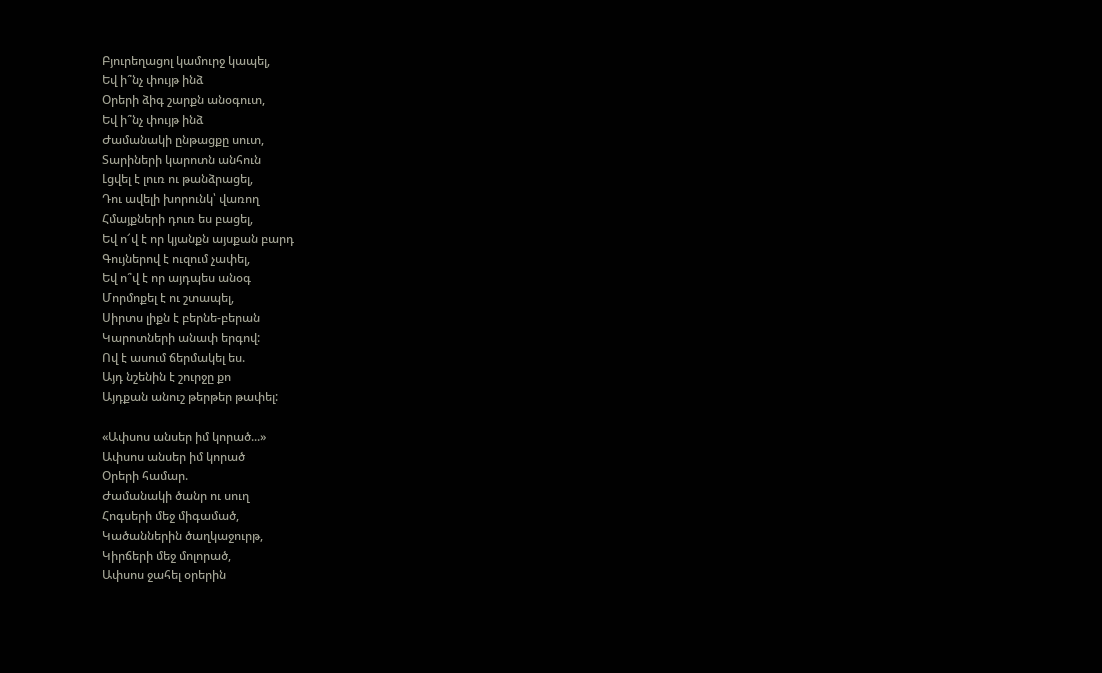Բյուրեղացոլ կամուրջ կապել,
Եվ ի՞նչ փույթ ինձ
Օրերի ձիգ շարքն անօգուտ,
Եվ ի՞նչ փույթ ինձ
Ժամանակի ընթացքը սուտ,
Տարիների կարոտն անհուն
Լցվել է լուռ ու թանձրացել,
Դու ավելի խորունկ՝ վառող
Հմայքների դուռ ես բացել,
Եվ ո՜վ է որ կյանքն այսքան բարդ
Գույներով է ուզում չափել,
Եվ ո՞վ է որ այդպես անօգ
Մորմոքել է ու շտապել,
Սիրտս լիքն է բերնե-բերան
Կարոտների անափ երգով:
Ով է ասում ճերմակել ես.
Այդ նշենին է շուրջը քո
Այդքան անուշ թերթեր թափել:

«Ափսոս անսեր իմ կորած...»
Ափսոս անսեր իմ կորած
Օրերի համար.
Ժամանակի ծանր ու սուղ
Հոգսերի մեջ միգամած,
Կածաններին ծաղկաջուրթ,
Կիրճերի մեջ մոլորած,
Ափսոս ջահել օրերին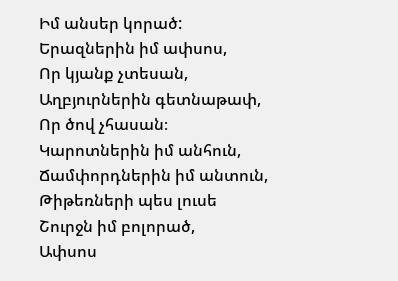Իմ անսեր կորած:
Երազներին իմ ափսոս,
Որ կյանք չտեսան,
Աղբյուրներին գետնաթափ,
Որ ծով չհասան։
Կարոտներին իմ անհուն,
Ճամփորդներին իմ անտուն,
Թիթեռների պես լուսե
Շուրջն իմ բոլորած,
Ափսոս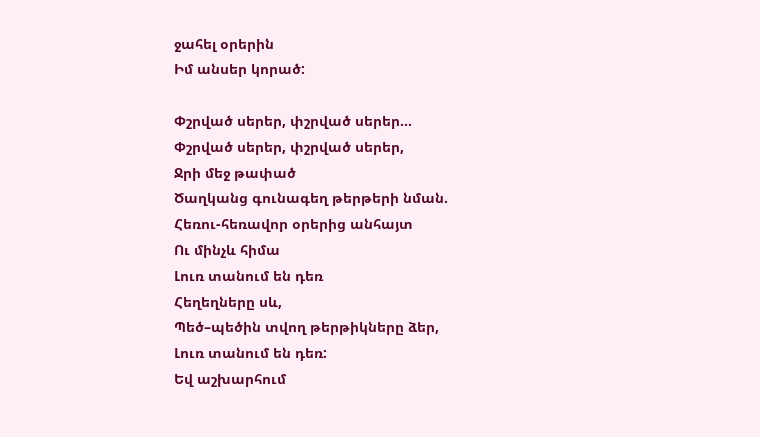ջահել օրերին
Իմ անսեր կորած:

Փշրված սերեր, փշրված սերեր...
Փշրված սերեր, փշրված սերեր,
Ջրի մեջ թափած
Ծաղկանց գունագեղ թերթերի նման.
Հեռու-հեռավոր օրերից անհայտ
Ու մինչև հիմա
Լուռ տանում են դեռ
Հեղեղները սև,
Պեծ–պեծին տվող թերթիկները ձեր,
Լուռ տանում են դեռ:
Եվ աշխարհում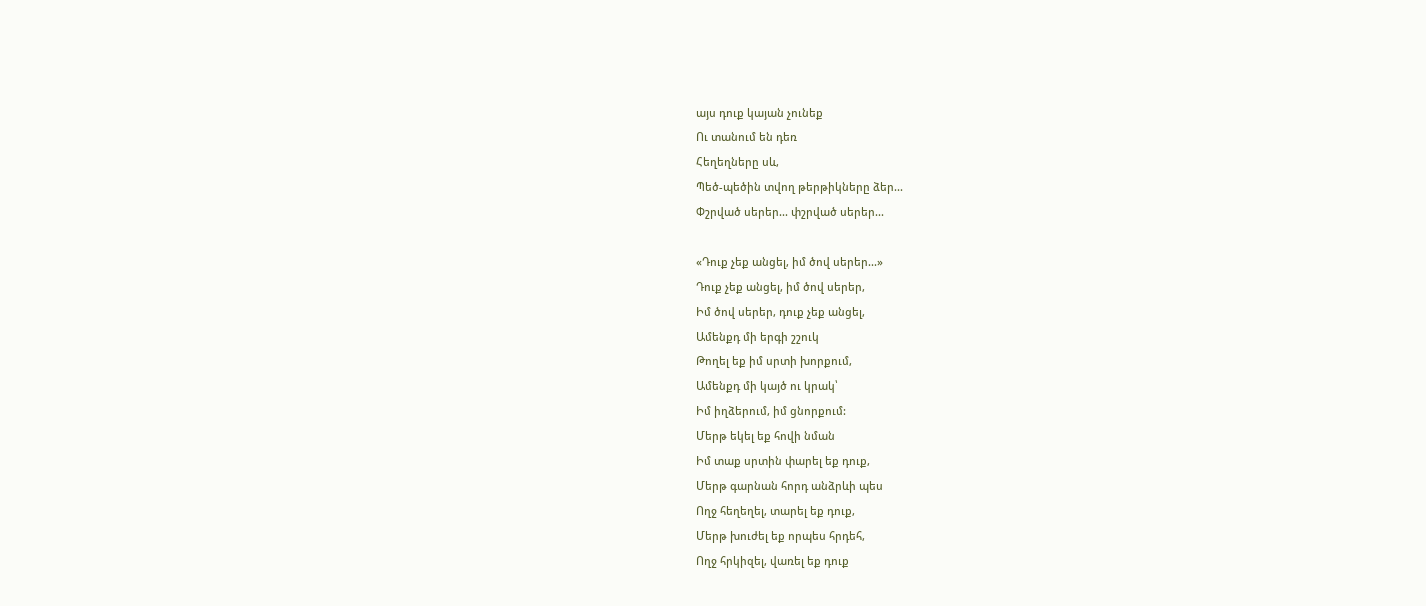այս դուք կայան չունեք
Ու տանում են դեռ
Հեղեղները սև,
Պեծ-պեծին տվող թերթիկները ձեր...
Փշրված սերեր... փշրված սերեր...

«Դուք չեք անցել, իմ ծով սերեր...»
Դուք չեք անցել, իմ ծով սերեր,
Իմ ծով սերեր, դուք չեք անցել,
Ամենքդ մի երգի շշուկ
Թողել եք իմ սրտի խորքում,
Ամենքդ մի կայծ ու կրակ՝
Իմ իղձերում, իմ ցնորքում:
Մերթ եկել եք հովի նման
Իմ տաք սրտին փարել եք դուք,
Մերթ գարնան հորդ անձրևի պես
Ողջ հեղեղել, տարել եք դուք,
Մերթ խուժել եք որպես հրդեհ,
Ողջ հրկիզել, վառել եք դուք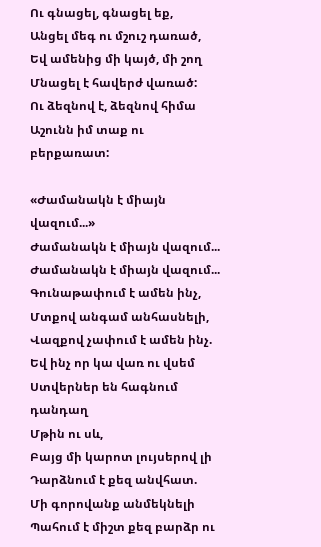Ու գնացել, գնացել եք,
Անցել մեգ ու մշուշ դառած,
Եվ ամենից մի կայծ, մի շող
Մնացել է հավերժ վառած:
Ու ձեզնով է, ձեզնով հիմա
Աշունն իմ տաք ու բերքառատ:

«Ժամանակն է միայն վազում...»
Ժամանակն է միայն վազում...
Ժամանակն է միայն վազում...
Գունաթափում է ամեն ինչ,
Մտքով անգամ անհասնելի,
Վազքով չափում է ամեն ինչ.
Եվ ինչ որ կա վառ ու վսեմ
Ստվերներ են հագնում դանդաղ
Մթին ու սև,
Բայց մի կարոտ լույսերով լի
Դարձնում է քեզ անվհատ.
Մի գորովանք անմեկնելի
Պահում է միշտ քեզ բարձր ու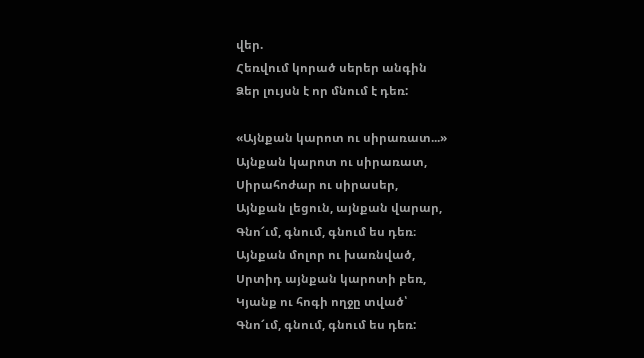վեր.
Հեռվում կորած սերեր անգին
Ձեր լույսն է որ մնում է դեռ:

«Այնքան կարոտ ու սիրառատ...»
Այնքան կարոտ ու սիրառատ,
Սիրահոժար ու սիրասեր,
Այնքան լեցուն, այնքան վարար,
Գնո՜ւմ, գնում, գնում ես դեռ։
Այնքան մոլոր ու խառնված,
Սրտիդ այնքան կարոտի բեռ,
Կյանք ու հոգի ողջը տված՝
Գնո՜ւմ, գնում, գնում ես դեռ: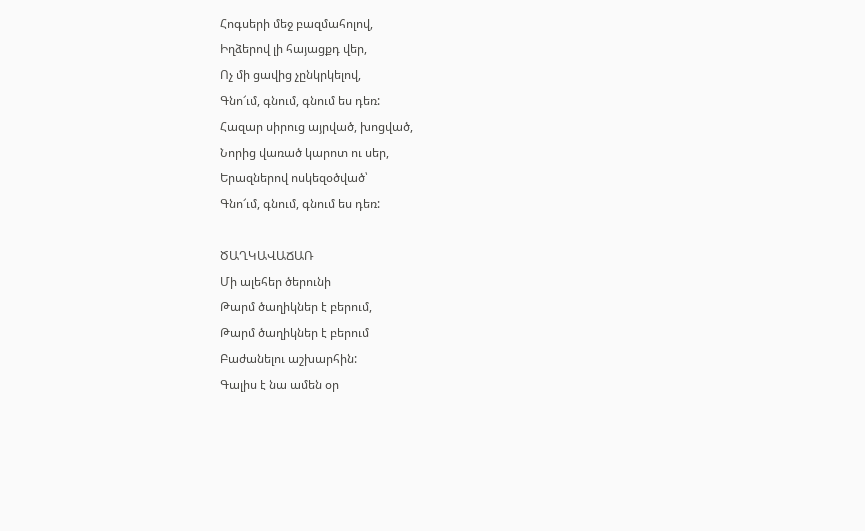Հոգսերի մեջ բազմահոլով,
Իղձերով լի հայացքդ վեր,
Ոչ մի ցավից չընկրկելով,
Գնո՜ւմ, գնում, գնում ես դեռ:
Հազար սիրուց այրված, խոցված,
Նորից վառած կարոտ ու սեր,
Երազներով ոսկեզօծված՝
Գնո՜ւմ, գնում, գնում ես դեռ:

ԾԱՂԿԱՎԱՃԱՌ
Մի ալեհեր ծերունի
Թարմ ծաղիկներ է բերում,
Թարմ ծաղիկներ է բերում
Բաժանելու աշխարհին:
Գալիս է նա ամեն օր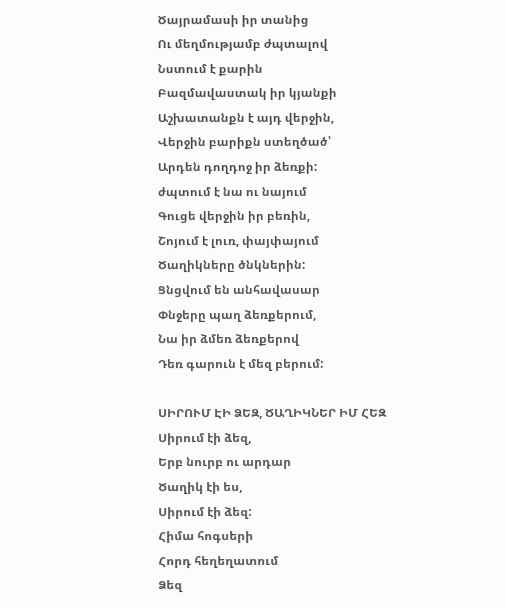Ծայրամասի իր տանից
Ու մեղմությամբ ժպտալով
Նստում է քարին
Բազմավաստակ իր կյանքի
Աշխատանքն է այդ վերջին,
Վերջին բարիքն ստեղծած՝
Արդեն դողդոջ իր ձեռքի:
ժպտում է նա ու նայում
Գուցե վերջին իր բեռին,
Շոյում է լուռ, փայփայում
Ծաղիկները ծնկներին:
Ցնցվում են անհավասար
Փնջերը պաղ ձեռքերում,
Նա իր ձմեռ ձեռքերով
Դեռ գարուն է մեզ բերում:

ՍԻՐՈՒՄ ԷԻ ՁԵԶ, ԾԱՂԻԿՆԵՐ ԻՄ ՀԵԶ
Սիրում էի ձեզ,
Երբ նուրբ ու արդար
Ծաղիկ էի ես,
Սիրում էի ձեզ:
Հիմա հոգսերի
Հորդ հեղեղատում
Ձեզ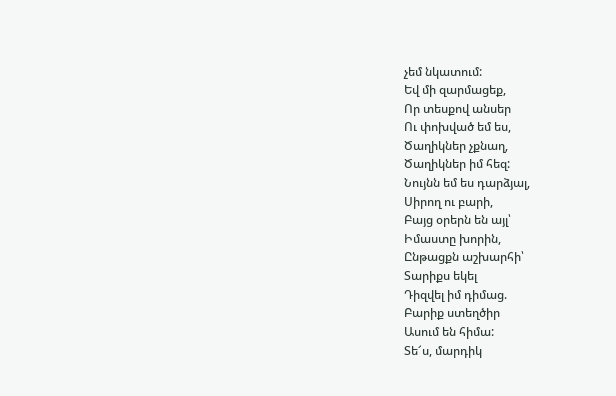չեմ նկատում:
Եվ մի զարմացեք,
Որ տեսքով անսեր
Ու փոխված եմ ես,
Ծաղիկներ չքնաղ,
Ծաղիկներ իմ հեզ:
Նույնն եմ ես դարձյալ,
Սիրող ու բարի,
Բայց օրերն են այլ՝
Իմաստը խորին,
Ընթացքն աշխարհի՝
Տարիքս եկել
Դիզվել իմ դիմաց.
Բարիք ստեղծիր
Ասում են հիմա:
Տե՜ս, մարդիկ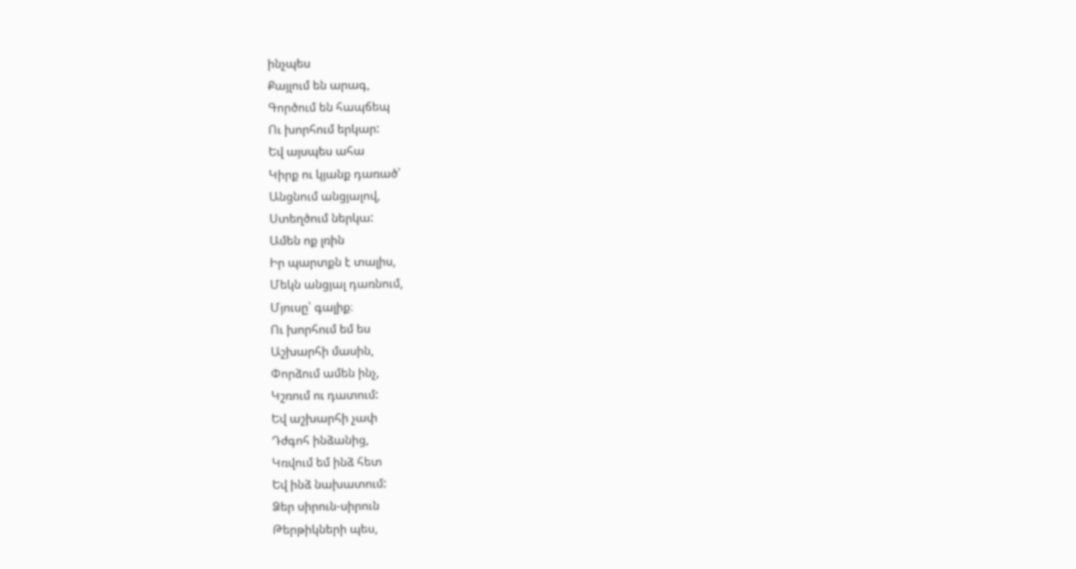ինչպես
Քայլում են արագ,
Գործում են հապճեպ
Ու խորհում երկար:
Եվ այսպես ահա
Կիրք ու կյանք դառած՝
Անցնում անցյալով,
Ստեղծում ներկա:
Ամեն ոք լռին
Իր պարտքն է տալիս,
Մեկն անցյալ դառնում,
Մյուսը՝ գալիք։
Ու խորհում եմ ես
Աշխարհի մասին,
Փորձում ամեն ինչ,
Կշռում ու դատում:
Եվ աշխարհի չափ
Դժգոհ ինձանից,
Կռվում եմ ինձ հետ
Եվ ինձ նախատում:
Ձեր սիրուն-սիրուն
Թերթիկների պես,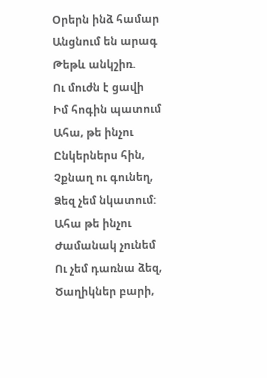Օրերն ինձ համար
Անցնում են արագ
Թեթև անկշիռ.
Ու մուժն է ցավի
Իմ հոգին պատում
Ահա, թե ինչու
Ընկերներս հին,
Չքնաղ ու գունեղ,
Ձեզ չեմ նկատում:
Ահա թե ինչու
Ժամանակ չունեմ
Ու չեմ դառնա ձեզ,
Ծաղիկներ բարի,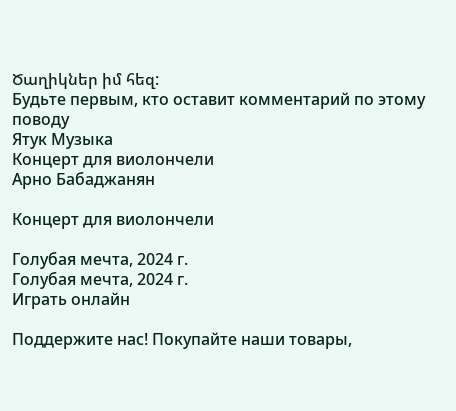Ծաղիկներ իմ հեզ:
Будьте первым, кто оставит комментарий по этому поводу
Ятук Музыка
Концерт для виолончели
Арно Бабаджанян

Концерт для виолончели

Голубая мечта, 2024 г.
Голубая мечта, 2024 г.
Играть онлайн

Поддержите нас! Покупайте наши товары,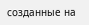созданные на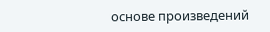основе произведений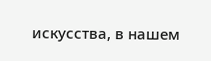искусства, в нашем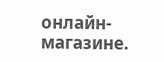онлайн-магазине.